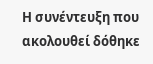Η συνέντευξη που ακολουθεί δόθηκε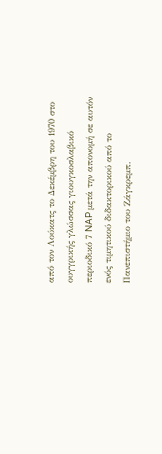από τον Λούκατς το Δεκέμβρη του 1970 στο ουγγρικής γλώσσας γιουγκοσλαβικό περιοδικό 7 NAP μετά την απονομή σε αυτόν ενός τιμητικού διδακτορικού από το Πανεπιστήμιο του Ζάγκρεμπ.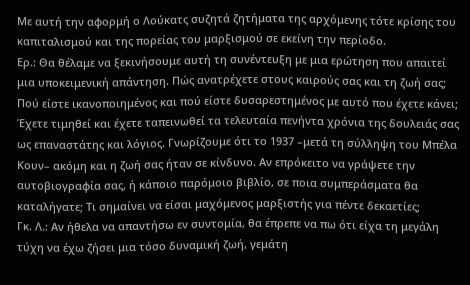Με αυτή την αφορμή ο Λούκατς συζητά ζητήματα της αρχόμενης τότε κρίσης του καπιταλισμού και της πορείας του μαρξισμού σε εκείνη την περίοδο.
Ερ.: Θα θέλαμε να ξεκινήσουμε αυτή τη συνέντευξη με μια ερώτηση που απαιτεί μια υποκειμενική απάντηση. Πώς ανατρέχετε στους καιρούς σας και τη ζωή σας; Πού είστε ικανοποιημένος και πού είστε δυσαρεστημένος με αυτό που έχετε κάνει; Έχετε τιμηθεί και έχετε ταπεινωθεί τα τελευταία πενήντα χρόνια της δουλειάς σας ως επαναστάτης και λόγιος. Γνωρίζουμε ότι το 1937 –μετά τη σύλληψη του Μπέλα Κουν– ακόμη και η ζωή σας ήταν σε κίνδυνο. Αν επρόκειτο να γράψετε την αυτοβιογραφία σας, ή κάποιο παρόμοιο βιβλίο, σε ποια συμπεράσματα θα καταλήγατε; Τι σημαίνει να είσαι μαχόμενος μαρξιστής για πέντε δεκαετίες;
Γκ. Λ.: Αν ήθελα να απαντήσω εν συντομία, θα έπρεπε να πω ότι είχα τη μεγάλη τύχη να έχω ζήσει μια τόσο δυναμική ζωή, γεμάτη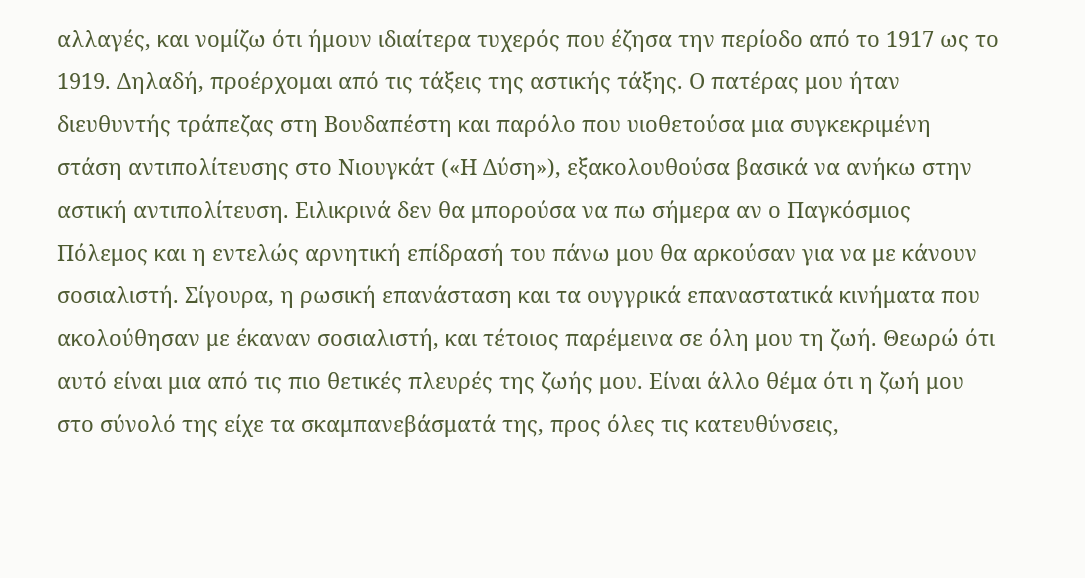αλλαγές, και νομίζω ότι ήμουν ιδιαίτερα τυχερός που έζησα την περίοδο από το 1917 ως το 1919. Δηλαδή, προέρχομαι από τις τάξεις της αστικής τάξης. Ο πατέρας μου ήταν διευθυντής τράπεζας στη Βουδαπέστη και παρόλο που υιοθετούσα μια συγκεκριμένη στάση αντιπολίτευσης στο Νιουγκάτ («Η Δύση»), εξακολουθούσα βασικά να ανήκω στην αστική αντιπολίτευση. Ειλικρινά δεν θα μπορούσα να πω σήμερα αν ο Παγκόσμιος Πόλεμος και η εντελώς αρνητική επίδρασή του πάνω μου θα αρκούσαν για να με κάνουν σοσιαλιστή. Σίγουρα, η ρωσική επανάσταση και τα ουγγρικά επαναστατικά κινήματα που ακολούθησαν με έκαναν σοσιαλιστή, και τέτοιος παρέμεινα σε όλη μου τη ζωή. Θεωρώ ότι αυτό είναι μια από τις πιο θετικές πλευρές της ζωής μου. Είναι άλλο θέμα ότι η ζωή μου στο σύνολό της είχε τα σκαμπανεβάσματά της, προς όλες τις κατευθύνσεις,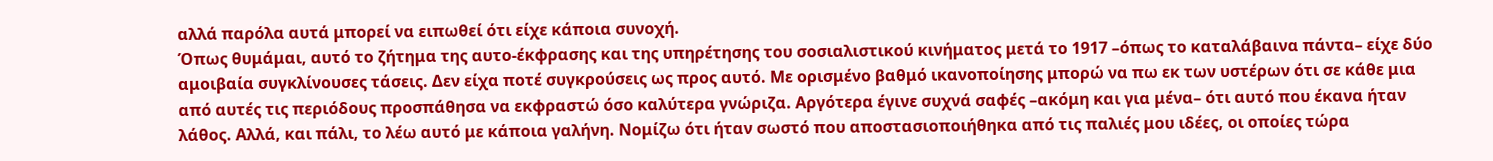αλλά παρόλα αυτά μπορεί να ειπωθεί ότι είχε κάποια συνοχή.
Όπως θυμάμαι, αυτό το ζήτημα της αυτο-έκφρασης και της υπηρέτησης του σοσιαλιστικού κινήματος μετά το 1917 –όπως το καταλάβαινα πάντα– είχε δύο αμοιβαία συγκλίνουσες τάσεις. Δεν είχα ποτέ συγκρούσεις ως προς αυτό. Με ορισμένο βαθμό ικανοποίησης μπορώ να πω εκ των υστέρων ότι σε κάθε μια από αυτές τις περιόδους προσπάθησα να εκφραστώ όσο καλύτερα γνώριζα. Αργότερα έγινε συχνά σαφές –ακόμη και για μένα– ότι αυτό που έκανα ήταν λάθος. Αλλά, και πάλι, το λέω αυτό με κάποια γαλήνη. Νομίζω ότι ήταν σωστό που αποστασιοποιήθηκα από τις παλιές μου ιδέες, οι οποίες τώρα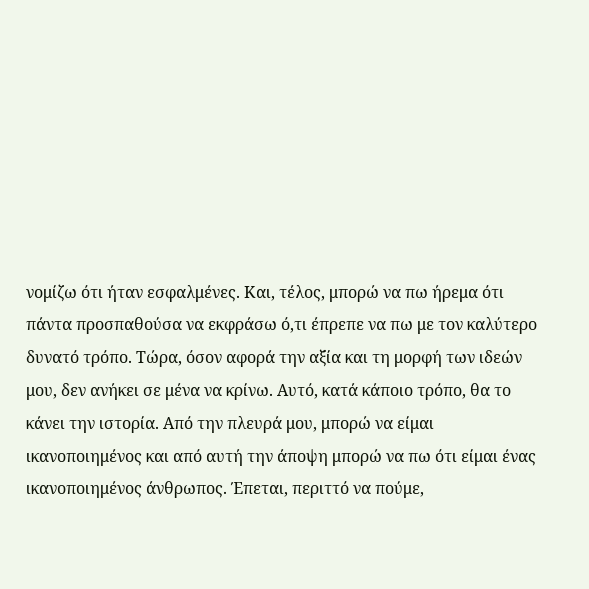νομίζω ότι ήταν εσφαλμένες. Και, τέλος, μπορώ να πω ήρεμα ότι πάντα προσπαθούσα να εκφράσω ό,τι έπρεπε να πω με τον καλύτερο δυνατό τρόπο. Τώρα, όσον αφορά την αξία και τη μορφή των ιδεών μου, δεν ανήκει σε μένα να κρίνω. Αυτό, κατά κάποιο τρόπο, θα το κάνει την ιστορία. Από την πλευρά μου, μπορώ να είμαι ικανοποιημένος και από αυτή την άποψη μπορώ να πω ότι είμαι ένας ικανοποιημένος άνθρωπος. Έπεται, περιττό να πούμε,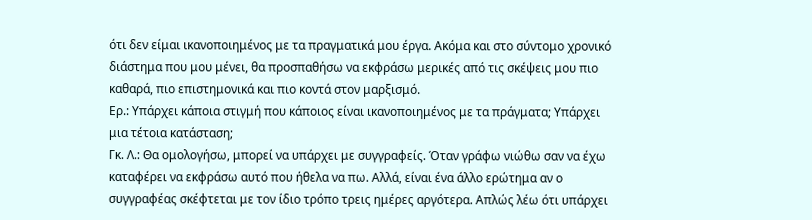ότι δεν είμαι ικανοποιημένος με τα πραγματικά μου έργα. Ακόμα και στο σύντομο χρονικό διάστημα που μου μένει, θα προσπαθήσω να εκφράσω μερικές από τις σκέψεις μου πιο καθαρά, πιο επιστημονικά και πιο κοντά στον μαρξισμό.
Ερ.: Υπάρχει κάποια στιγμή που κάποιος είναι ικανοποιημένος με τα πράγματα; Υπάρχει μια τέτοια κατάσταση;
Γκ. Λ.: Θα ομολογήσω, μπορεί να υπάρχει με συγγραφείς. Όταν γράφω νιώθω σαν να έχω καταφέρει να εκφράσω αυτό που ήθελα να πω. Αλλά, είναι ένα άλλο ερώτημα αν ο συγγραφέας σκέφτεται με τον ίδιο τρόπο τρεις ημέρες αργότερα. Απλώς λέω ότι υπάρχει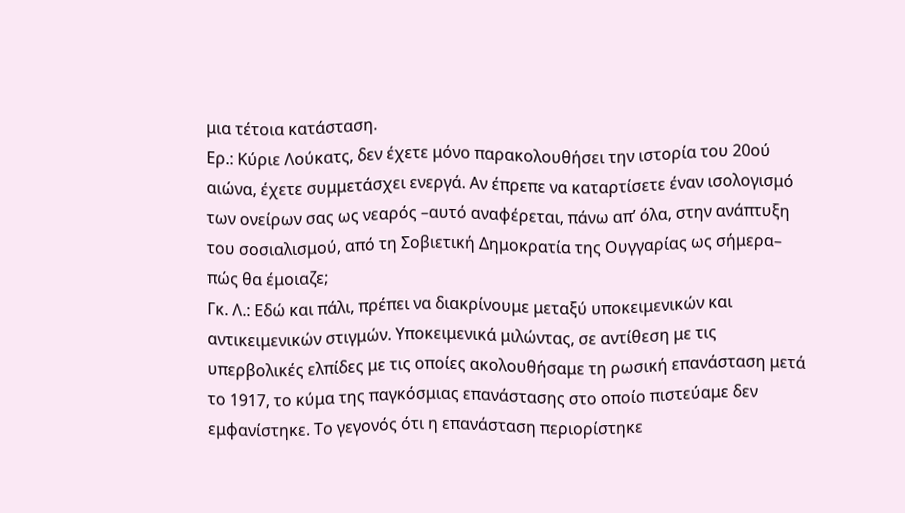μια τέτοια κατάσταση.
Ερ.: Κύριε Λούκατς, δεν έχετε μόνο παρακολουθήσει την ιστορία του 20ού αιώνα, έχετε συμμετάσχει ενεργά. Αν έπρεπε να καταρτίσετε έναν ισολογισμό των ονείρων σας ως νεαρός –αυτό αναφέρεται, πάνω απ’ όλα, στην ανάπτυξη του σοσιαλισμού, από τη Σοβιετική Δημοκρατία της Ουγγαρίας ως σήμερα– πώς θα έμοιαζε;
Γκ. Λ.: Εδώ και πάλι, πρέπει να διακρίνουμε μεταξύ υποκειμενικών και αντικειμενικών στιγμών. Υποκειμενικά μιλώντας, σε αντίθεση με τις υπερβολικές ελπίδες με τις οποίες ακολουθήσαμε τη ρωσική επανάσταση μετά το 1917, το κύμα της παγκόσμιας επανάστασης στο οποίο πιστεύαμε δεν εμφανίστηκε. Το γεγονός ότι η επανάσταση περιορίστηκε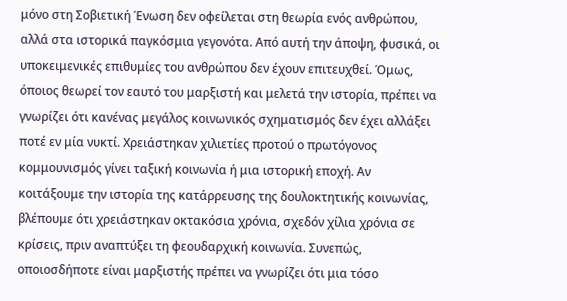μόνο στη Σοβιετική Ένωση δεν οφείλεται στη θεωρία ενός ανθρώπου, αλλά στα ιστορικά παγκόσμια γεγονότα. Από αυτή την άποψη, φυσικά, οι υποκειμενικές επιθυμίες του ανθρώπου δεν έχουν επιτευχθεί. Όμως, όποιος θεωρεί τον εαυτό του μαρξιστή και μελετά την ιστορία, πρέπει να γνωρίζει ότι κανένας μεγάλος κοινωνικός σχηματισμός δεν έχει αλλάξει ποτέ εν μία νυκτί. Χρειάστηκαν χιλιετίες προτού ο πρωτόγονος κομμουνισμός γίνει ταξική κοινωνία ή μια ιστορική εποχή. Αν κοιτάξουμε την ιστορία της κατάρρευσης της δουλοκτητικής κοινωνίας, βλέπουμε ότι χρειάστηκαν οκτακόσια χρόνια, σχεδόν χίλια χρόνια σε κρίσεις, πριν αναπτύξει τη φεουδαρχική κοινωνία. Συνεπώς, οποιοσδήποτε είναι μαρξιστής πρέπει να γνωρίζει ότι μια τόσο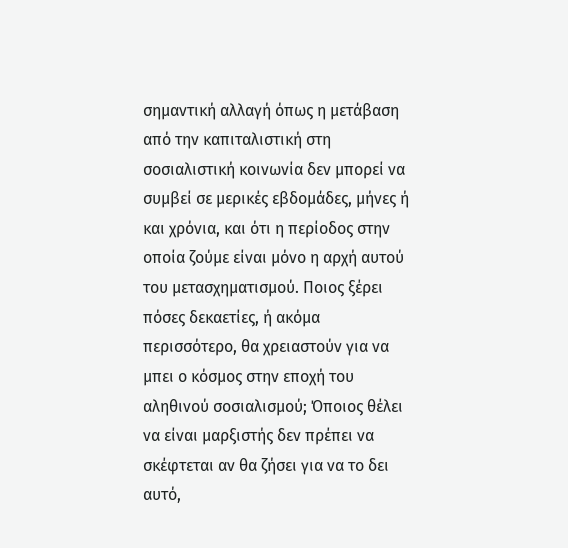σημαντική αλλαγή όπως η μετάβαση από την καπιταλιστική στη σοσιαλιστική κοινωνία δεν μπορεί να συμβεί σε μερικές εβδομάδες, μήνες ή και χρόνια, και ότι η περίοδος στην οποία ζούμε είναι μόνο η αρχή αυτού του μετασχηματισμού. Ποιος ξέρει πόσες δεκαετίες, ή ακόμα περισσότερο, θα χρειαστούν για να μπει ο κόσμος στην εποχή του αληθινού σοσιαλισμού; Όποιος θέλει να είναι μαρξιστής δεν πρέπει να σκέφτεται αν θα ζήσει για να το δει αυτό,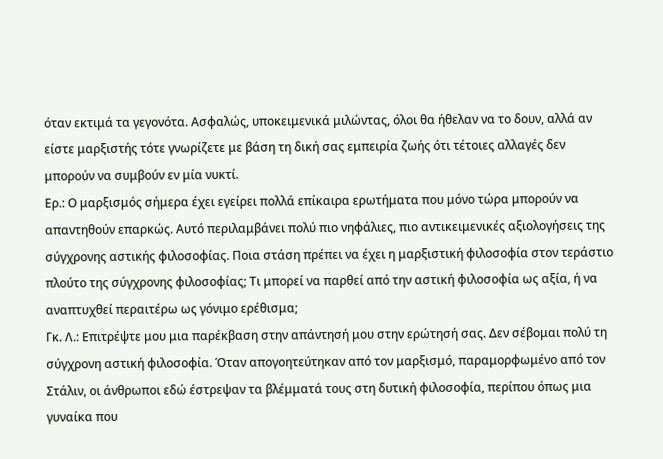όταν εκτιμά τα γεγονότα. Ασφαλώς, υποκειμενικά μιλώντας, όλοι θα ήθελαν να το δουν, αλλά αν είστε μαρξιστής τότε γνωρίζετε με βάση τη δική σας εμπειρία ζωής ότι τέτοιες αλλαγές δεν μπορούν να συμβούν εν μία νυκτί.
Ερ.: Ο μαρξισμός σήμερα έχει εγείρει πολλά επίκαιρα ερωτήματα που μόνο τώρα μπορούν να απαντηθούν επαρκώς. Αυτό περιλαμβάνει πολύ πιο νηφάλιες, πιο αντικειμενικές αξιολογήσεις της σύγχρονης αστικής φιλοσοφίας. Ποια στάση πρέπει να έχει η μαρξιστική φιλοσοφία στον τεράστιο πλούτο της σύγχρονης φιλοσοφίας; Τι μπορεί να παρθεί από την αστική φιλοσοφία ως αξία, ή να αναπτυχθεί περαιτέρω ως γόνιμο ερέθισμα;
Γκ. Λ.: Επιτρέψτε μου μια παρέκβαση στην απάντησή μου στην ερώτησή σας. Δεν σέβομαι πολύ τη σύγχρονη αστική φιλοσοφία. Όταν απογοητεύτηκαν από τον μαρξισμό, παραμορφωμένο από τον Στάλιν, οι άνθρωποι εδώ έστρεψαν τα βλέμματά τους στη δυτική φιλοσοφία, περίπου όπως μια γυναίκα που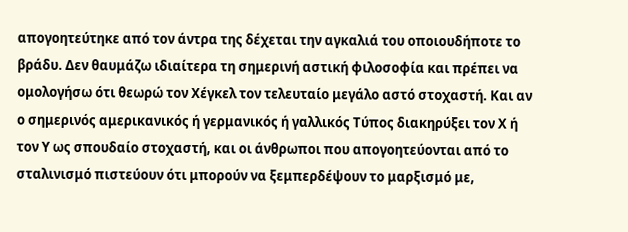απογοητεύτηκε από τον άντρα της δέχεται την αγκαλιά του οποιουδήποτε το βράδυ. Δεν θαυμάζω ιδιαίτερα τη σημερινή αστική φιλοσοφία και πρέπει να ομολογήσω ότι θεωρώ τον Χέγκελ τον τελευταίο μεγάλο αστό στοχαστή. Και αν ο σημερινός αμερικανικός ή γερμανικός ή γαλλικός Τύπος διακηρύξει τον Χ ή τον Υ ως σπουδαίο στοχαστή, και οι άνθρωποι που απογοητεύονται από το σταλινισμό πιστεύουν ότι μπορούν να ξεμπερδέψουν το μαρξισμό με,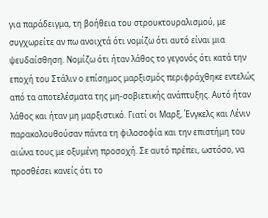για παράδειγμα, τη βοήθεια του στρουκτουραλισμού, με συγχωρείτε αν πω ανοιχτά ότι νομίζω ότι αυτό είναι μια ψευδαίσθηση. Νομίζω ότι ήταν λάθος το γεγονός ότι κατά την εποχή του Στάλιν ο επίσημος μαρξισμός περιφράχθηκε εντελώς από τα αποτελέσματα της μη-σοβιετικής ανάπτυξης. Αυτό ήταν λάθος και ήταν μη μαρξιστικό. Γιατί οι Μαρξ, Ένγκελς και Λένιν παρακολουθούσαν πάντα τη φιλοσοφία και την επιστήμη του αιώνα τους με οξυμένη προσοχή. Σε αυτό πρέπει, ωστόσο, να προσθέσει κανείς ότι το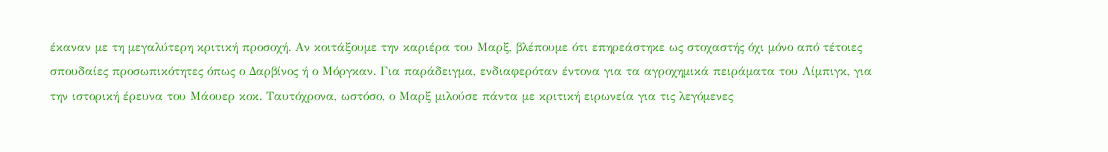έκαναν με τη μεγαλύτερη κριτική προσοχή. Αν κοιτάξουμε την καριέρα του Μαρξ, βλέπουμε ότι επηρεάστηκε ως στοχαστής όχι μόνο από τέτοιες σπουδαίες προσωπικότητες όπως ο Δαρβίνος ή ο Μόργκαν. Για παράδειγμα, ενδιαφερόταν έντονα για τα αγροχημικά πειράματα του Λίμπιγκ, για την ιστορική έρευνα του Μάουερ κοκ. Ταυτόχρονα, ωστόσο, ο Μαρξ μιλούσε πάντα με κριτική ειρωνεία για τις λεγόμενες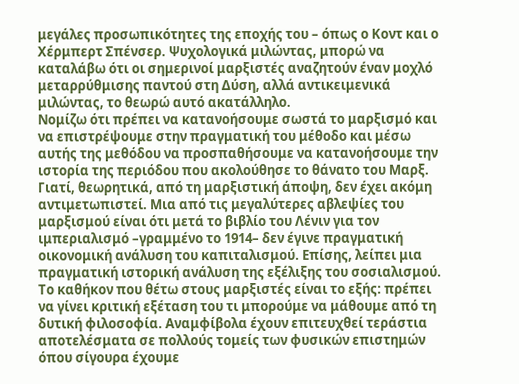μεγάλες προσωπικότητες της εποχής του – όπως ο Κοντ και ο Χέρμπερτ Σπένσερ. Ψυχολογικά μιλώντας, μπορώ να καταλάβω ότι οι σημερινοί μαρξιστές αναζητούν έναν μοχλό μεταρρύθμισης παντού στη Δύση, αλλά αντικειμενικά μιλώντας, το θεωρώ αυτό ακατάλληλο.
Νομίζω ότι πρέπει να κατανοήσουμε σωστά το μαρξισμό και να επιστρέψουμε στην πραγματική του μέθοδο και μέσω αυτής της μεθόδου να προσπαθήσουμε να κατανοήσουμε την ιστορία της περιόδου που ακολούθησε το θάνατο του Μαρξ. Γιατί, θεωρητικά, από τη μαρξιστική άποψη, δεν έχει ακόμη αντιμετωπιστεί. Μια από τις μεγαλύτερες αβλεψίες του μαρξισμού είναι ότι μετά το βιβλίο του Λένιν για τον ιμπεριαλισμό –γραμμένο το 1914– δεν έγινε πραγματική οικονομική ανάλυση του καπιταλισμού. Επίσης, λείπει μια πραγματική ιστορική ανάλυση της εξέλιξης του σοσιαλισμού. Το καθήκον που θέτω στους μαρξιστές είναι το εξής: πρέπει να γίνει κριτική εξέταση του τι μπορούμε να μάθουμε από τη δυτική φιλοσοφία. Αναμφίβολα έχουν επιτευχθεί τεράστια αποτελέσματα σε πολλούς τομείς των φυσικών επιστημών όπου σίγουρα έχουμε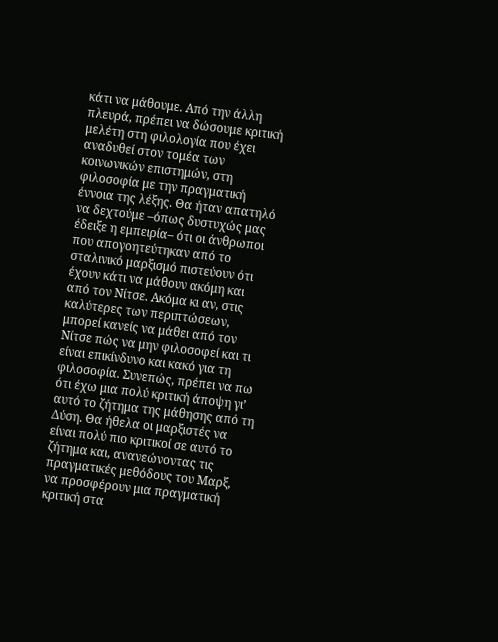κάτι να μάθουμε. Από την άλλη πλευρά, πρέπει να δώσουμε κριτική μελέτη στη φιλολογία που έχει αναδυθεί στον τομέα των κοινωνικών επιστημών, στη φιλοσοφία με την πραγματική έννοια της λέξης. Θα ήταν απατηλό να δεχτούμε –όπως δυστυχώς μας έδειξε η εμπειρία– ότι οι άνθρωποι που απογοητεύτηκαν από το σταλινικό μαρξισμό πιστεύουν ότι έχουν κάτι να μάθουν ακόμη και από τον Νίτσε. Ακόμα κι αν, στις καλύτερες των περιπτώσεων, μπορεί κανείς να μάθει από τον Νίτσε πώς να μην φιλοσοφεί και τι είναι επικίνδυνο και κακό για τη φιλοσοφία. Συνεπώς, πρέπει να πω ότι έχω μια πολύ κριτική άποψη γι’ αυτό το ζήτημα της μάθησης από τη Δύση. Θα ήθελα οι μαρξιστές να είναι πολύ πιο κριτικοί σε αυτό το ζήτημα και, ανανεώνοντας τις πραγματικές μεθόδους του Μαρξ, να προσφέρουν μια πραγματική κριτική στα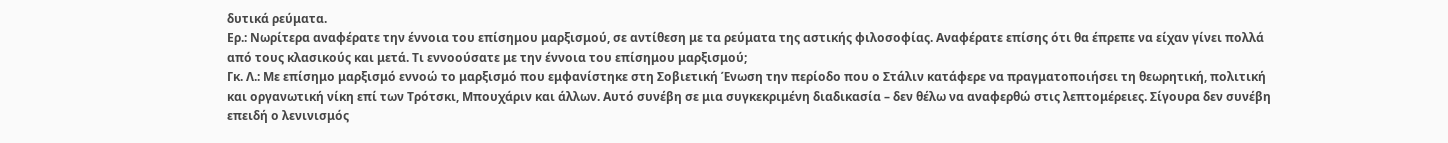δυτικά ρεύματα.
Ερ.: Νωρίτερα αναφέρατε την έννοια του επίσημου μαρξισμού, σε αντίθεση με τα ρεύματα της αστικής φιλοσοφίας. Αναφέρατε επίσης ότι θα έπρεπε να είχαν γίνει πολλά από τους κλασικούς και μετά. Τι εννοούσατε με την έννοια του επίσημου μαρξισμού;
Γκ. Λ.: Με επίσημο μαρξισμό εννοώ το μαρξισμό που εμφανίστηκε στη Σοβιετική Ένωση την περίοδο που ο Στάλιν κατάφερε να πραγματοποιήσει τη θεωρητική, πολιτική και οργανωτική νίκη επί των Τρότσκι, Μπουχάριν και άλλων. Αυτό συνέβη σε μια συγκεκριμένη διαδικασία – δεν θέλω να αναφερθώ στις λεπτομέρειες. Σίγουρα δεν συνέβη επειδή ο λενινισμός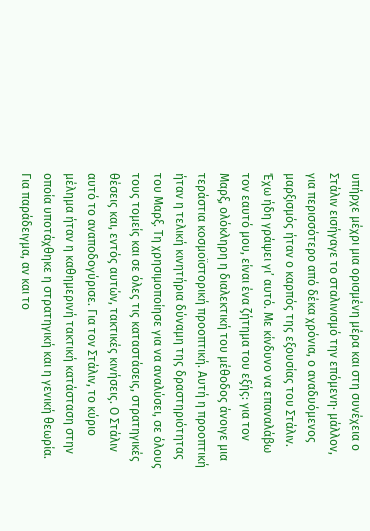υπήρχε μέχρι μια ορισμένη μέρα και στη συνέχεια ο Στάλιν εισήγαγε το σταλινισμό την επόμενη· μάλλον, για περισσότερο από δέκα χρόνια, ο αναδυόμενος μαρξισμός ήταν ο καρπός της εξουσίας του Στάλιν. Έχω ήδη γράψει γι’ αυτό. Με κίνδυνο να επαναλάβω τον εαυτό μου, είναι ένα ζήτημα του εξής: για τον Μαρξ, ολόκληρη η διαλεκτική του μέθοδος άνοιγε μια τεράστια κοσμοϊστορική προοπτική. Αυτή η προοπτική ήταν η τελική κινητήρια δύναμη της δραστηριότητας του Μαρξ. Τη χρησιμοποίησε για να αναλύσει, σε όλους τους τομείς και σε όλες τις καταστάσεις, στρατηγικές θέσεις και, εντός αυτών, τακτικές κινήσεις. Ο Στάλιν αυτό το αναποδογύρισε. Για τον Στάλιν, το κύριο μέλημα ήταν η καθημερινή τακτική κατάσταση στην οποία υποτάχθηκε η στρατηγική και η γενική θεωρία.
Για παράδειγμα, αν και το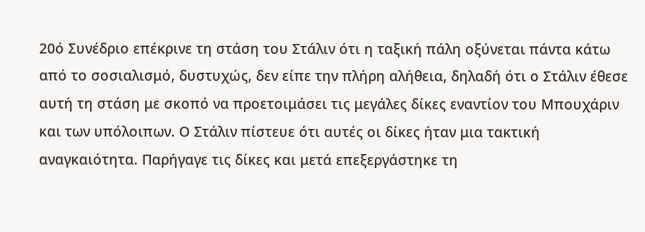20ό Συνέδριο επέκρινε τη στάση του Στάλιν ότι η ταξική πάλη οξύνεται πάντα κάτω από το σοσιαλισμό, δυστυχώς, δεν είπε την πλήρη αλήθεια, δηλαδή ότι ο Στάλιν έθεσε αυτή τη στάση με σκοπό να προετοιμάσει τις μεγάλες δίκες εναντίον του Μπουχάριν και των υπόλοιπων. Ο Στάλιν πίστευε ότι αυτές οι δίκες ήταν μια τακτική αναγκαιότητα. Παρήγαγε τις δίκες και μετά επεξεργάστηκε τη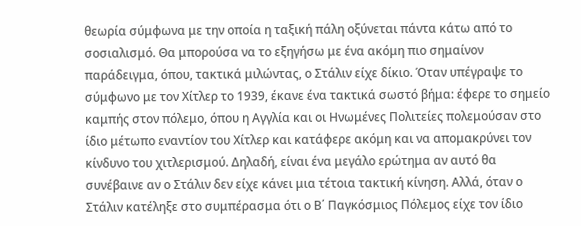θεωρία σύμφωνα με την οποία η ταξική πάλη οξύνεται πάντα κάτω από το σοσιαλισμό. Θα μπορούσα να το εξηγήσω με ένα ακόμη πιο σημαίνον παράδειγμα, όπου, τακτικά μιλώντας, ο Στάλιν είχε δίκιο. Όταν υπέγραψε το σύμφωνο με τον Χίτλερ το 1939, έκανε ένα τακτικά σωστό βήμα: έφερε το σημείο καμπής στον πόλεμο, όπου η Αγγλία και οι Ηνωμένες Πολιτείες πολεμούσαν στο ίδιο μέτωπο εναντίον του Χίτλερ και κατάφερε ακόμη και να απομακρύνει τον κίνδυνο του χιτλερισμού. Δηλαδή, είναι ένα μεγάλο ερώτημα αν αυτό θα συνέβαινε αν ο Στάλιν δεν είχε κάνει μια τέτοια τακτική κίνηση. Αλλά, όταν ο Στάλιν κατέληξε στο συμπέρασμα ότι ο Β΄ Παγκόσμιος Πόλεμος είχε τον ίδιο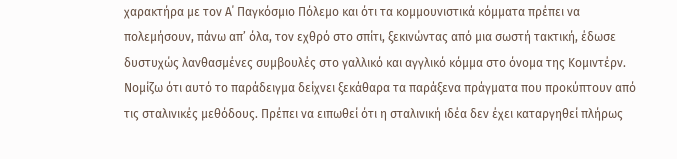χαρακτήρα με τον Α΄ Παγκόσμιο Πόλεμο και ότι τα κομμουνιστικά κόμματα πρέπει να πολεμήσουν, πάνω απ’ όλα, τον εχθρό στο σπίτι, ξεκινώντας από μια σωστή τακτική, έδωσε δυστυχώς λανθασμένες συμβουλές στο γαλλικό και αγγλικό κόμμα στο όνομα της Κομιντέρν. Νομίζω ότι αυτό το παράδειγμα δείχνει ξεκάθαρα τα παράξενα πράγματα που προκύπτουν από τις σταλινικές μεθόδους. Πρέπει να ειπωθεί ότι η σταλινική ιδέα δεν έχει καταργηθεί πλήρως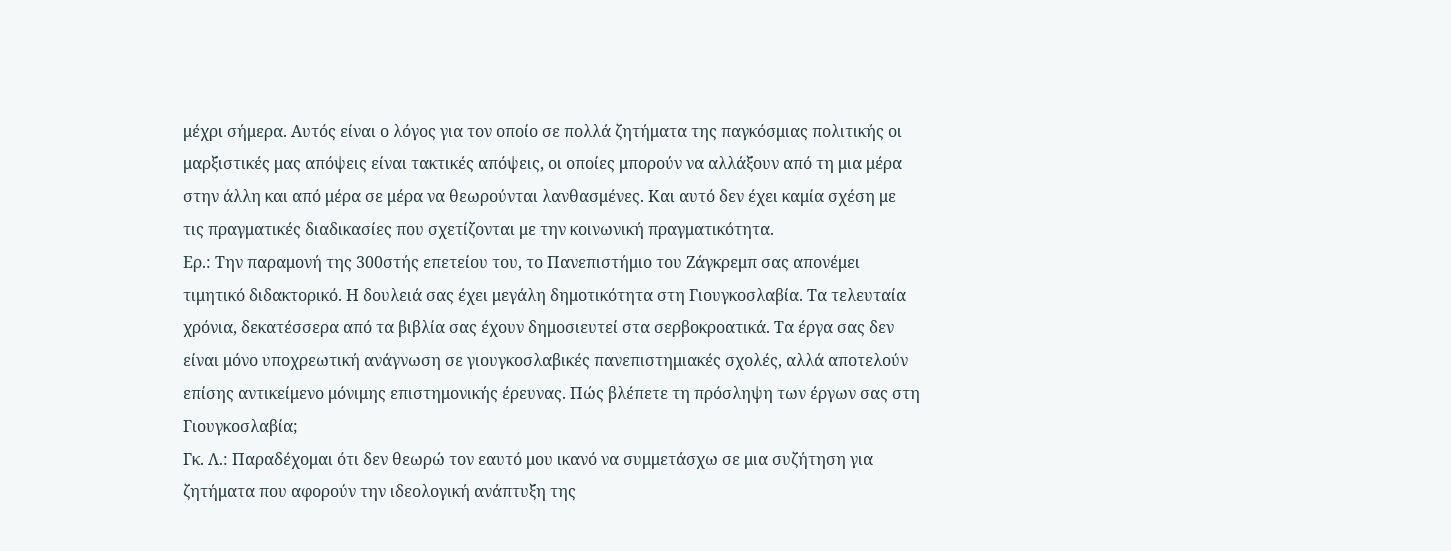μέχρι σήμερα. Αυτός είναι ο λόγος για τον οποίο σε πολλά ζητήματα της παγκόσμιας πολιτικής οι μαρξιστικές μας απόψεις είναι τακτικές απόψεις, οι οποίες μπορούν να αλλάξουν από τη μια μέρα στην άλλη και από μέρα σε μέρα να θεωρούνται λανθασμένες. Και αυτό δεν έχει καμία σχέση με τις πραγματικές διαδικασίες που σχετίζονται με την κοινωνική πραγματικότητα.
Ερ.: Την παραμονή της 300στής επετείου του, το Πανεπιστήμιο του Ζάγκρεμπ σας απονέμει τιμητικό διδακτορικό. Η δουλειά σας έχει μεγάλη δημοτικότητα στη Γιουγκοσλαβία. Τα τελευταία χρόνια, δεκατέσσερα από τα βιβλία σας έχουν δημοσιευτεί στα σερβοκροατικά. Τα έργα σας δεν είναι μόνο υποχρεωτική ανάγνωση σε γιουγκοσλαβικές πανεπιστημιακές σχολές, αλλά αποτελούν επίσης αντικείμενο μόνιμης επιστημονικής έρευνας. Πώς βλέπετε τη πρόσληψη των έργων σας στη Γιουγκοσλαβία;
Γκ. Λ.: Παραδέχομαι ότι δεν θεωρώ τον εαυτό μου ικανό να συμμετάσχω σε μια συζήτηση για ζητήματα που αφορούν την ιδεολογική ανάπτυξη της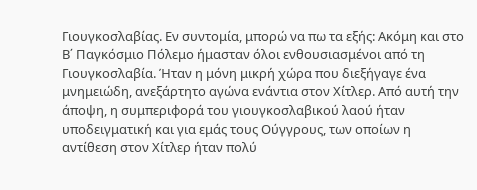Γιουγκοσλαβίας. Εν συντομία, μπορώ να πω τα εξής: Ακόμη και στο Β΄ Παγκόσμιο Πόλεμο ήμασταν όλοι ενθουσιασμένοι από τη Γιουγκοσλαβία. Ήταν η μόνη μικρή χώρα που διεξήγαγε ένα μνημειώδη, ανεξάρτητο αγώνα ενάντια στον Χίτλερ. Από αυτή την άποψη, η συμπεριφορά του γιουγκοσλαβικού λαού ήταν υποδειγματική και για εμάς τους Ούγγρους, των οποίων η αντίθεση στον Χίτλερ ήταν πολύ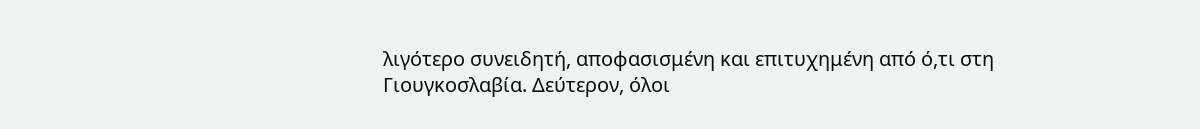λιγότερο συνειδητή, αποφασισμένη και επιτυχημένη από ό,τι στη Γιουγκοσλαβία. Δεύτερον, όλοι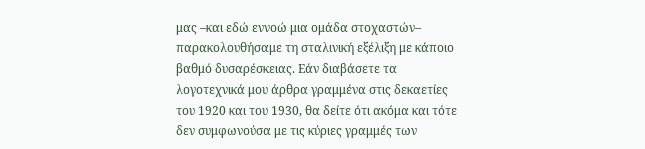μας –και εδώ εννοώ μια ομάδα στοχαστών– παρακολουθήσαμε τη σταλινική εξέλιξη με κάποιο βαθμό δυσαρέσκειας. Εάν διαβάσετε τα λογοτεχνικά μου άρθρα γραμμένα στις δεκαετίες του 1920 και του 1930, θα δείτε ότι ακόμα και τότε δεν συμφωνούσα με τις κύριες γραμμές των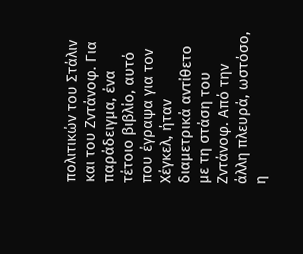πολιτικών του Στάλιν και του Ζντάνοφ. Για παράδειγμα, ένα τέτοιο βιβλίο, αυτό που έγραψα για τον Χέγκελ, ήταν διαμετρικά αντίθετο με τη στάση του Ζντάνοφ. Από την άλλη πλευρά, ωστόσο, η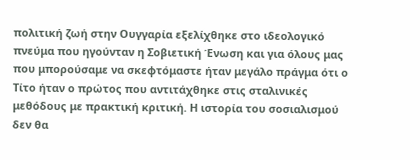πολιτική ζωή στην Ουγγαρία εξελίχθηκε στο ιδεολογικό πνεύμα που ηγούνταν η Σοβιετική Ένωση και για όλους μας που μπορούσαμε να σκεφτόμαστε ήταν μεγάλο πράγμα ότι ο Τίτο ήταν ο πρώτος που αντιτάχθηκε στις σταλινικές μεθόδους με πρακτική κριτική. Η ιστορία του σοσιαλισμού δεν θα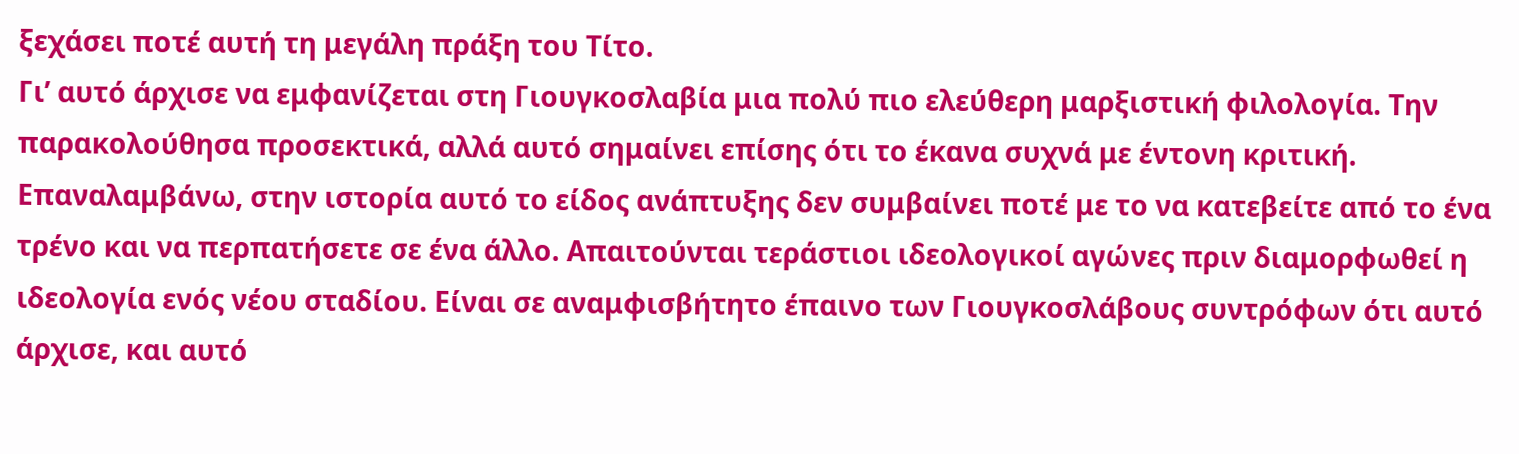ξεχάσει ποτέ αυτή τη μεγάλη πράξη του Τίτο.
Γι’ αυτό άρχισε να εμφανίζεται στη Γιουγκοσλαβία μια πολύ πιο ελεύθερη μαρξιστική φιλολογία. Την παρακολούθησα προσεκτικά, αλλά αυτό σημαίνει επίσης ότι το έκανα συχνά με έντονη κριτική. Επαναλαμβάνω, στην ιστορία αυτό το είδος ανάπτυξης δεν συμβαίνει ποτέ με το να κατεβείτε από το ένα τρένο και να περπατήσετε σε ένα άλλο. Απαιτούνται τεράστιοι ιδεολογικοί αγώνες πριν διαμορφωθεί η ιδεολογία ενός νέου σταδίου. Είναι σε αναμφισβήτητο έπαινο των Γιουγκοσλάβους συντρόφων ότι αυτό άρχισε, και αυτό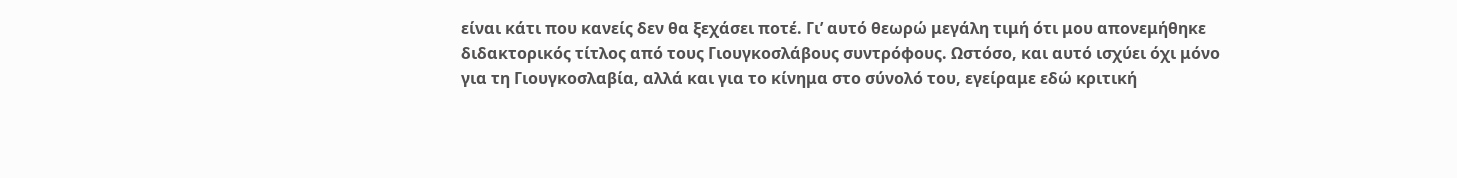είναι κάτι που κανείς δεν θα ξεχάσει ποτέ. Γι’ αυτό θεωρώ μεγάλη τιμή ότι μου απονεμήθηκε διδακτορικός τίτλος από τους Γιουγκοσλάβους συντρόφους. Ωστόσο, και αυτό ισχύει όχι μόνο για τη Γιουγκοσλαβία, αλλά και για το κίνημα στο σύνολό του, εγείραμε εδώ κριτική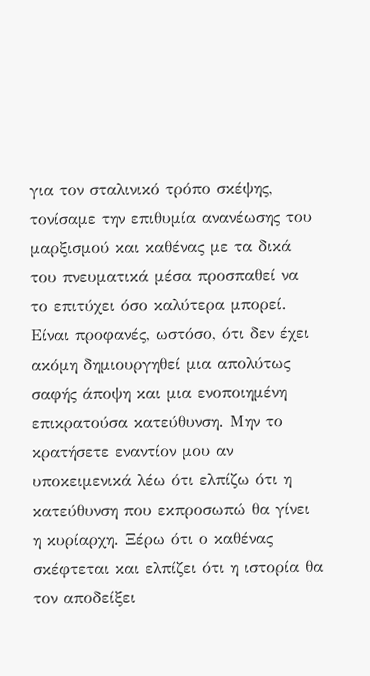για τον σταλινικό τρόπο σκέψης, τονίσαμε την επιθυμία ανανέωσης του μαρξισμού και καθένας με τα δικά του πνευματικά μέσα προσπαθεί να το επιτύχει όσο καλύτερα μπορεί. Είναι προφανές, ωστόσο, ότι δεν έχει ακόμη δημιουργηθεί μια απολύτως σαφής άποψη και μια ενοποιημένη επικρατούσα κατεύθυνση. Μην το κρατήσετε εναντίον μου αν υποκειμενικά λέω ότι ελπίζω ότι η κατεύθυνση που εκπροσωπώ θα γίνει η κυρίαρχη. Ξέρω ότι ο καθένας σκέφτεται και ελπίζει ότι η ιστορία θα τον αποδείξει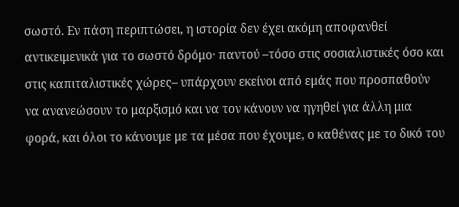σωστό. Εν πάση περιπτώσει, η ιστορία δεν έχει ακόμη αποφανθεί αντικειμενικά για το σωστό δρόμο· παντού –τόσο στις σοσιαλιστικές όσο και στις καπιταλιστικές χώρες– υπάρχουν εκείνοι από εμάς που προσπαθούν να ανανεώσουν το μαρξισμό και να τον κάνουν να ηγηθεί για άλλη μια φορά, και όλοι το κάνουμε με τα μέσα που έχουμε, ο καθένας με το δικό του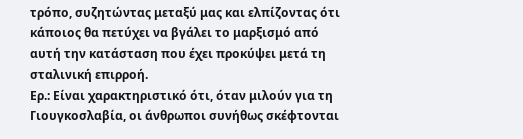τρόπο, συζητώντας μεταξύ μας και ελπίζοντας ότι κάποιος θα πετύχει να βγάλει το μαρξισμό από αυτή την κατάσταση που έχει προκύψει μετά τη σταλινική επιρροή.
Ερ.: Είναι χαρακτηριστικό ότι, όταν μιλούν για τη Γιουγκοσλαβία, οι άνθρωποι συνήθως σκέφτονται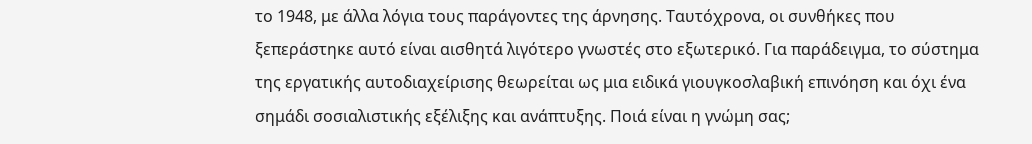το 1948, με άλλα λόγια τους παράγοντες της άρνησης. Ταυτόχρονα, οι συνθήκες που ξεπεράστηκε αυτό είναι αισθητά λιγότερο γνωστές στο εξωτερικό. Για παράδειγμα, το σύστημα της εργατικής αυτοδιαχείρισης θεωρείται ως μια ειδικά γιουγκοσλαβική επινόηση και όχι ένα σημάδι σοσιαλιστικής εξέλιξης και ανάπτυξης. Ποιά είναι η γνώμη σας;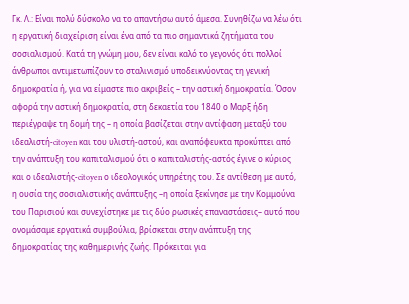Γκ. Λ.: Είναι πολύ δύσκολο να το απαντήσω αυτό άμεσα. Συνηθίζω να λέω ότι η εργατική διαχείριση είναι ένα από τα πιο σημαντικά ζητήματα του σοσιαλισμού. Κατά τη γνώμη μου, δεν είναι καλό το γεγονός ότι πολλοί άνθρωποι αντιμετωπίζουν το σταλινισμό υποδεικνύοντας τη γενική δημοκρατία ή, για να είμαστε πιο ακριβείς – την αστική δημοκρατία. Όσον αφορά την αστική δημοκρατία, στη δεκαετία του 1840 ο Μαρξ ήδη περιέγραψε τη δομή της – η οποία βασίζεται στην αντίφαση μεταξύ του ιδεαλιστή-citoyen και του υλιστή-αστού, και αναπόφευκτα προκύπτει από την ανάπτυξη του καπιταλισμού ότι ο καπιταλιστής-αστός έγινε ο κύριος και ο ιδεαλιστής-citoyen ο ιδεολογικός υπηρέτης του. Σε αντίθεση με αυτό, η ουσία της σοσιαλιστικής ανάπτυξης –η οποία ξεκίνησε με την Κομμούνα του Παρισιού και συνεχίστηκε με τις δύο ρωσικές επαναστάσεις– αυτό που ονομάσαμε εργατικά συμβούλια, βρίσκεται στην ανάπτυξη της δημοκρατίας της καθημερινής ζωής. Πρόκειται για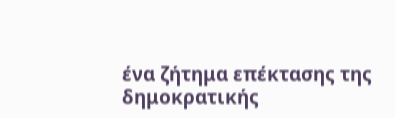ένα ζήτημα επέκτασης της δημοκρατικής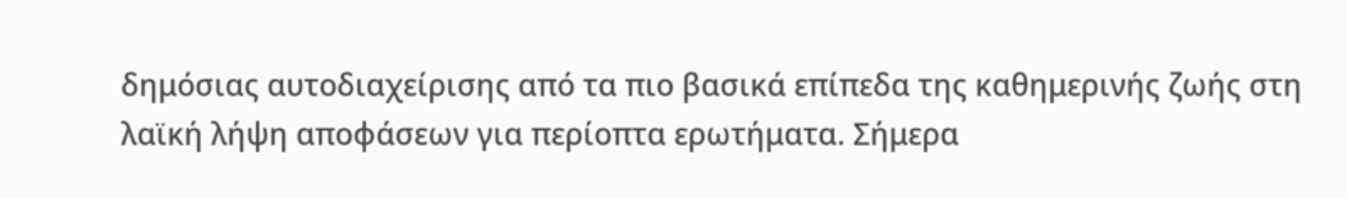δημόσιας αυτοδιαχείρισης από τα πιο βασικά επίπεδα της καθημερινής ζωής στη λαϊκή λήψη αποφάσεων για περίοπτα ερωτήματα. Σήμερα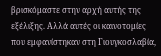βρισκόμαστε στην αρχή αυτής της εξέλιξης. Αλλά αυτές οι καινοτομίες που εμφανίστηκαν στη Γιουγκοσλαβία,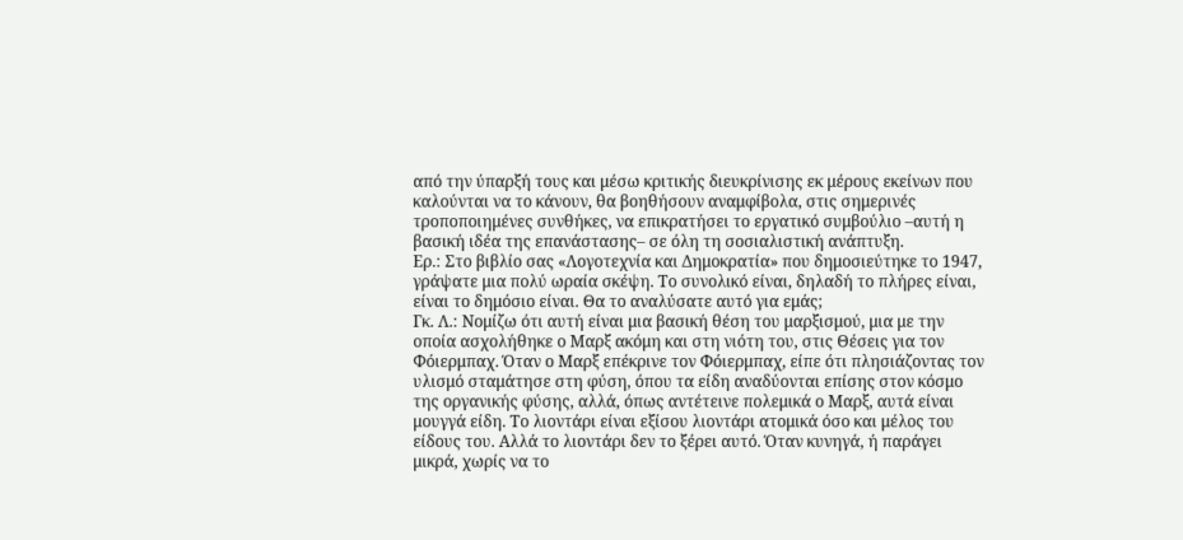από την ύπαρξή τους και μέσω κριτικής διευκρίνισης εκ μέρους εκείνων που καλούνται να το κάνουν, θα βοηθήσουν αναμφίβολα, στις σημερινές τροποποιημένες συνθήκες, να επικρατήσει το εργατικό συμβούλιο –αυτή η βασική ιδέα της επανάστασης– σε όλη τη σοσιαλιστική ανάπτυξη.
Ερ.: Στο βιβλίο σας «Λογοτεχνία και Δημοκρατία» που δημοσιεύτηκε το 1947, γράψατε μια πολύ ωραία σκέψη. Το συνολικό είναι, δηλαδή το πλήρες είναι, είναι το δημόσιο είναι. Θα το αναλύσατε αυτό για εμάς;
Γκ. Λ.: Νομίζω ότι αυτή είναι μια βασική θέση του μαρξισμού, μια με την οποία ασχολήθηκε ο Μαρξ ακόμη και στη νιότη του, στις Θέσεις για τον Φόιερμπαχ. Όταν ο Μαρξ επέκρινε τον Φόιερμπαχ, είπε ότι πλησιάζοντας τον υλισμό σταμάτησε στη φύση, όπου τα είδη αναδύονται επίσης στον κόσμο της οργανικής φύσης, αλλά, όπως αντέτεινε πολεμικά ο Μαρξ, αυτά είναι μουγγά είδη. Το λιοντάρι είναι εξίσου λιοντάρι ατομικά όσο και μέλος του είδους του. Αλλά το λιοντάρι δεν το ξέρει αυτό. Όταν κυνηγά, ή παράγει μικρά, χωρίς να το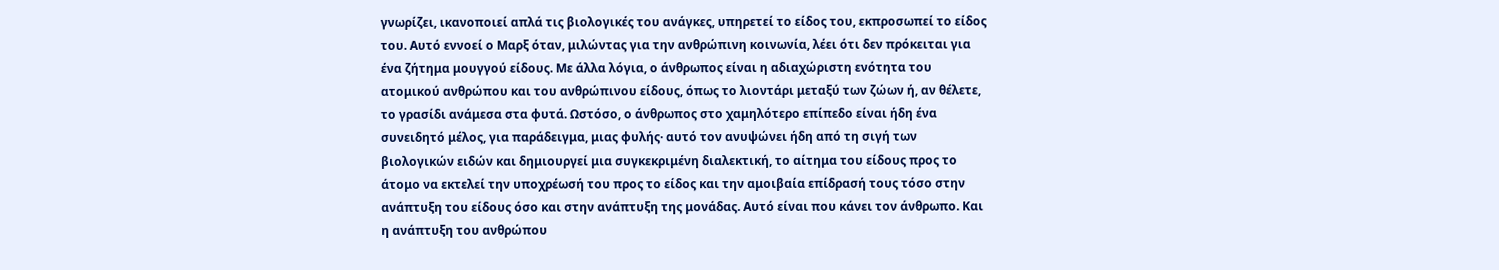γνωρίζει, ικανοποιεί απλά τις βιολογικές του ανάγκες, υπηρετεί το είδος του, εκπροσωπεί το είδος του. Αυτό εννοεί ο Μαρξ όταν, μιλώντας για την ανθρώπινη κοινωνία, λέει ότι δεν πρόκειται για ένα ζήτημα μουγγού είδους. Με άλλα λόγια, ο άνθρωπος είναι η αδιαχώριστη ενότητα του ατομικού ανθρώπου και του ανθρώπινου είδους, όπως το λιοντάρι μεταξύ των ζώων ή, αν θέλετε, το γρασίδι ανάμεσα στα φυτά. Ωστόσο, ο άνθρωπος στο χαμηλότερο επίπεδο είναι ήδη ένα συνειδητό μέλος, για παράδειγμα, μιας φυλής· αυτό τον ανυψώνει ήδη από τη σιγή των βιολογικών ειδών και δημιουργεί μια συγκεκριμένη διαλεκτική, το αίτημα του είδους προς το άτομο να εκτελεί την υποχρέωσή του προς το είδος και την αμοιβαία επίδρασή τους τόσο στην ανάπτυξη του είδους όσο και στην ανάπτυξη της μονάδας. Αυτό είναι που κάνει τον άνθρωπο. Και η ανάπτυξη του ανθρώπου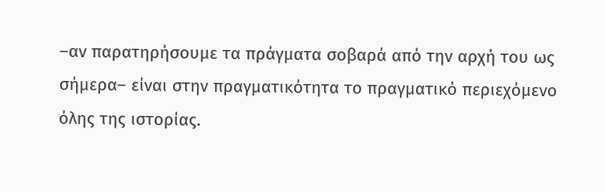–αν παρατηρήσουμε τα πράγματα σοβαρά από την αρχή του ως σήμερα– είναι στην πραγματικότητα το πραγματικό περιεχόμενο όλης της ιστορίας.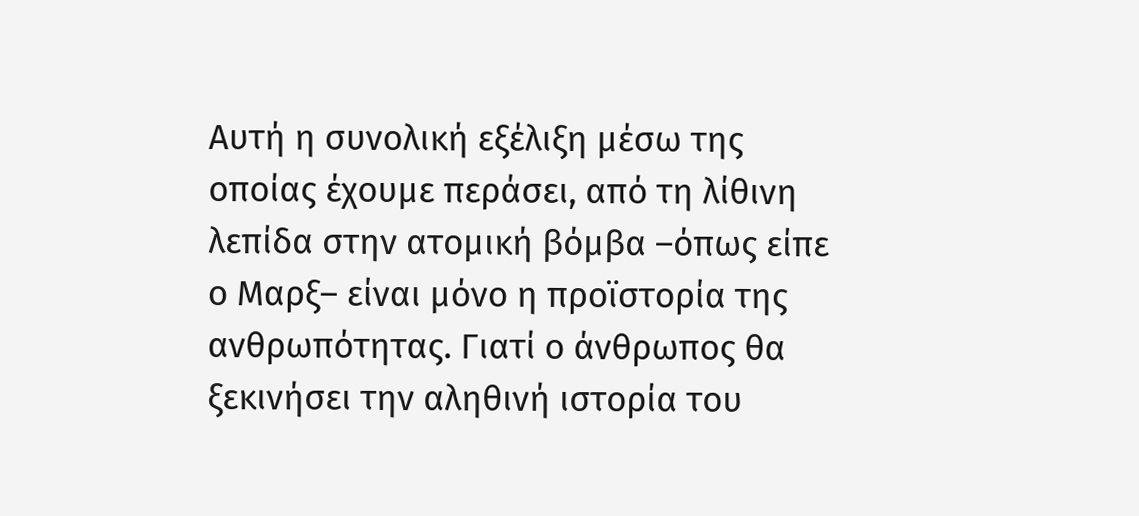Αυτή η συνολική εξέλιξη μέσω της οποίας έχουμε περάσει, από τη λίθινη λεπίδα στην ατομική βόμβα –όπως είπε ο Μαρξ– είναι μόνο η προϊστορία της ανθρωπότητας. Γιατί ο άνθρωπος θα ξεκινήσει την αληθινή ιστορία του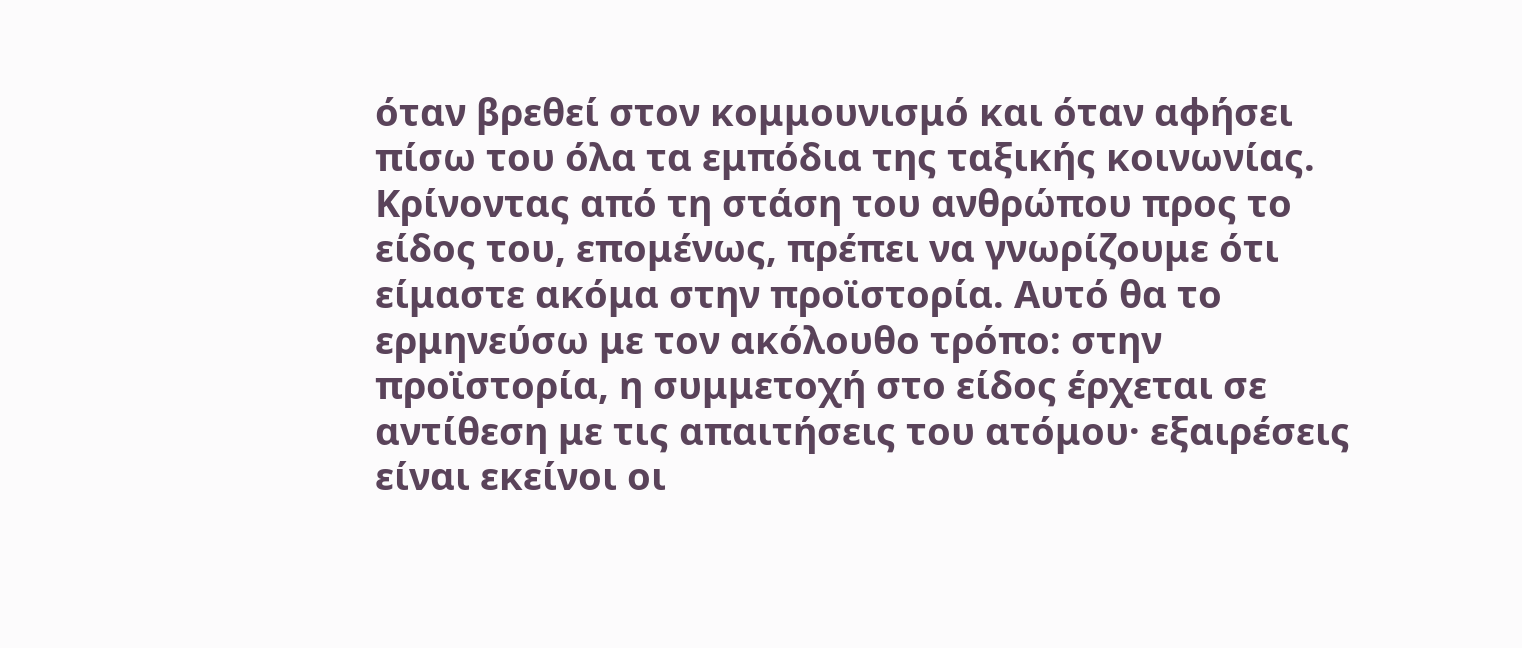όταν βρεθεί στον κομμουνισμό και όταν αφήσει πίσω του όλα τα εμπόδια της ταξικής κοινωνίας. Κρίνοντας από τη στάση του ανθρώπου προς το είδος του, επομένως, πρέπει να γνωρίζουμε ότι είμαστε ακόμα στην προϊστορία. Αυτό θα το ερμηνεύσω με τον ακόλουθο τρόπο: στην προϊστορία, η συμμετοχή στο είδος έρχεται σε αντίθεση με τις απαιτήσεις του ατόμου· εξαιρέσεις είναι εκείνοι οι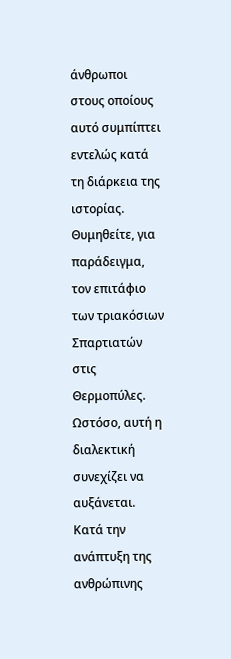άνθρωποι στους οποίους αυτό συμπίπτει εντελώς κατά τη διάρκεια της ιστορίας. Θυμηθείτε, για παράδειγμα, τον επιτάφιο των τριακόσιων Σπαρτιατών στις Θερμοπύλες. Ωστόσο, αυτή η διαλεκτική συνεχίζει να αυξάνεται. Κατά την ανάπτυξη της ανθρώπινης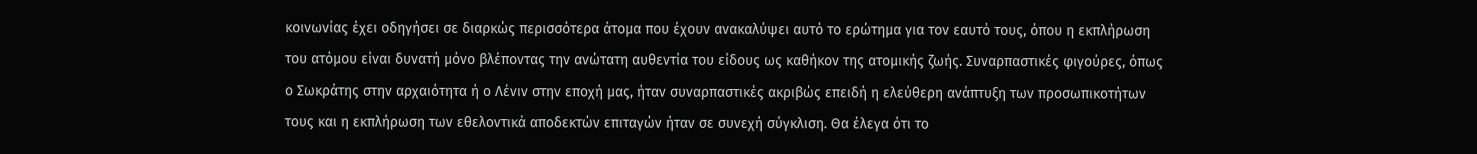κοινωνίας έχει οδηγήσει σε διαρκώς περισσότερα άτομα που έχουν ανακαλύψει αυτό το ερώτημα για τον εαυτό τους, όπου η εκπλήρωση του ατόμου είναι δυνατή μόνο βλέποντας την ανώτατη αυθεντία του είδους ως καθήκον της ατομικής ζωής. Συναρπαστικές φιγούρες, όπως ο Σωκράτης στην αρχαιότητα ή ο Λένιν στην εποχή μας, ήταν συναρπαστικές ακριβώς επειδή η ελεύθερη ανάπτυξη των προσωπικοτήτων τους και η εκπλήρωση των εθελοντικά αποδεκτών επιταγών ήταν σε συνεχή σύγκλιση. Θα έλεγα ότι το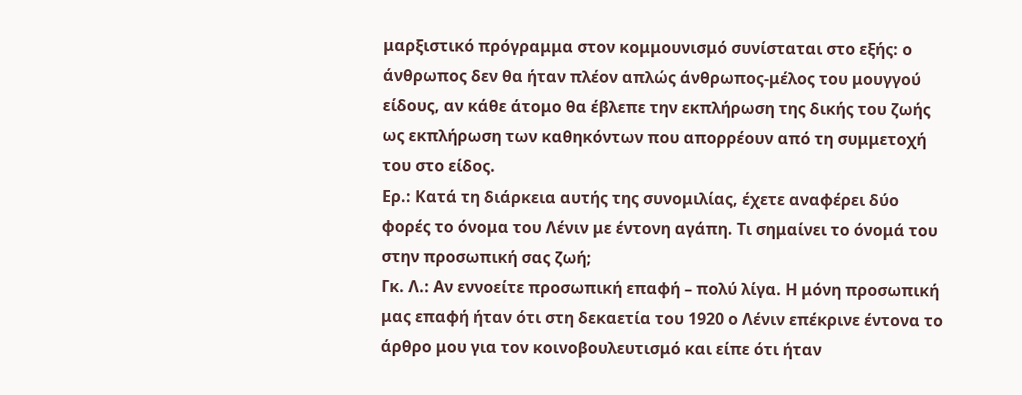μαρξιστικό πρόγραμμα στον κομμουνισμό συνίσταται στο εξής: ο άνθρωπος δεν θα ήταν πλέον απλώς άνθρωπος-μέλος του μουγγού είδους, αν κάθε άτομο θα έβλεπε την εκπλήρωση της δικής του ζωής ως εκπλήρωση των καθηκόντων που απορρέουν από τη συμμετοχή του στο είδος.
Ερ.: Κατά τη διάρκεια αυτής της συνομιλίας, έχετε αναφέρει δύο φορές το όνομα του Λένιν με έντονη αγάπη. Τι σημαίνει το όνομά του στην προσωπική σας ζωή;
Γκ. Λ.: Αν εννοείτε προσωπική επαφή – πολύ λίγα. Η μόνη προσωπική μας επαφή ήταν ότι στη δεκαετία του 1920 ο Λένιν επέκρινε έντονα το άρθρο μου για τον κοινοβουλευτισμό και είπε ότι ήταν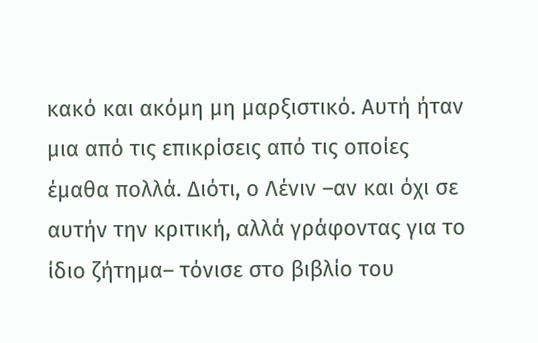κακό και ακόμη μη μαρξιστικό. Αυτή ήταν μια από τις επικρίσεις από τις οποίες έμαθα πολλά. Διότι, ο Λένιν –αν και όχι σε αυτήν την κριτική, αλλά γράφοντας για το ίδιο ζήτημα– τόνισε στο βιβλίο του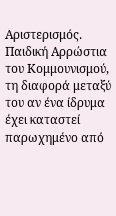Αριστερισμός. Παιδική Αρρώστια του Κομμουνισμού, τη διαφορά μεταξύ του αν ένα ίδρυμα έχει καταστεί παρωχημένο από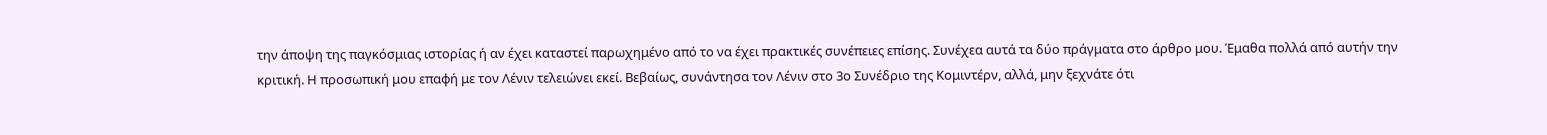την άποψη της παγκόσμιας ιστορίας ή αν έχει καταστεί παρωχημένο από το να έχει πρακτικές συνέπειες επίσης. Συνέχεα αυτά τα δύο πράγματα στο άρθρο μου. Έμαθα πολλά από αυτήν την κριτική. Η προσωπική μου επαφή με τον Λένιν τελειώνει εκεί. Βεβαίως, συνάντησα τον Λένιν στο 3ο Συνέδριο της Κομιντέρν, αλλά, μην ξεχνάτε ότι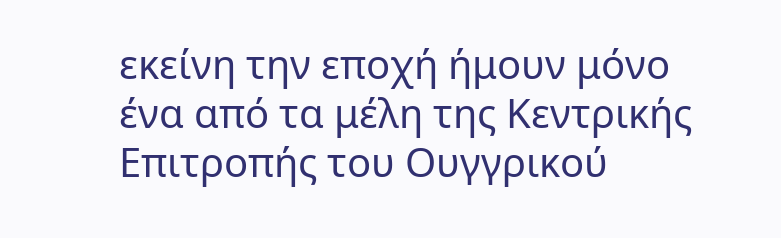εκείνη την εποχή ήμουν μόνο ένα από τα μέλη της Κεντρικής Επιτροπής του Ουγγρικού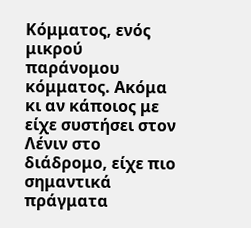Κόμματος, ενός μικρού παράνομου κόμματος. Ακόμα κι αν κάποιος με είχε συστήσει στον Λένιν στο διάδρομο, είχε πιο σημαντικά πράγματα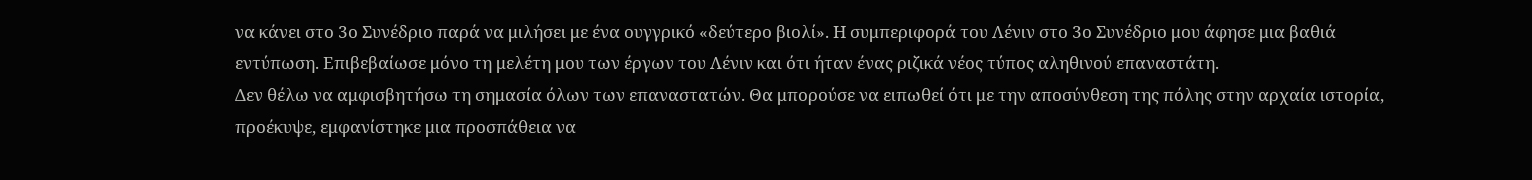να κάνει στο 3ο Συνέδριο παρά να μιλήσει με ένα ουγγρικό «δεύτερο βιολί». Η συμπεριφορά του Λένιν στο 3ο Συνέδριο μου άφησε μια βαθιά εντύπωση. Επιβεβαίωσε μόνο τη μελέτη μου των έργων του Λένιν και ότι ήταν ένας ριζικά νέος τύπος αληθινού επαναστάτη.
Δεν θέλω να αμφισβητήσω τη σημασία όλων των επαναστατών. Θα μπορούσε να ειπωθεί ότι με την αποσύνθεση της πόλης στην αρχαία ιστορία, προέκυψε, εμφανίστηκε μια προσπάθεια να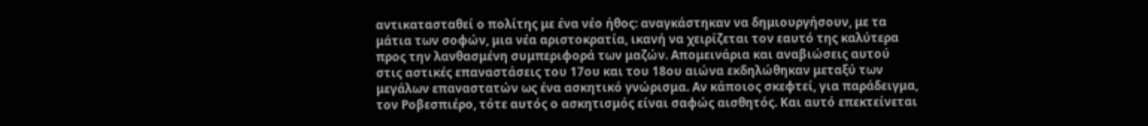αντικατασταθεί ο πολίτης με ένα νέο ήθος: αναγκάστηκαν να δημιουργήσουν, με τα μάτια των σοφών, μια νέα αριστοκρατία, ικανή να χειρίζεται τον εαυτό της καλύτερα προς την λανθασμένη συμπεριφορά των μαζών. Απομεινάρια και αναβιώσεις αυτού στις αστικές επαναστάσεις του 17ου και του 18ου αιώνα εκδηλώθηκαν μεταξύ των μεγάλων επαναστατών ως ένα ασκητικό γνώρισμα. Αν κάποιος σκεφτεί, για παράδειγμα, τον Ροβεσπιέρο, τότε αυτός ο ασκητισμός είναι σαφώς αισθητός. Και αυτό επεκτείνεται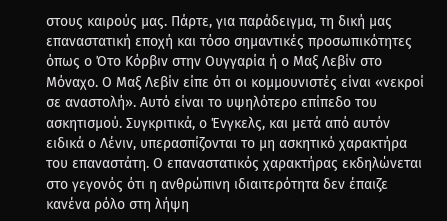στους καιρούς μας. Πάρτε, για παράδειγμα, τη δική μας επαναστατική εποχή και τόσο σημαντικές προσωπικότητες όπως ο Ότο Κόρβιν στην Ουγγαρία ή ο Μαξ Λεβίν στο Μόναχο. Ο Μαξ Λεβίν είπε ότι οι κομμουνιστές είναι «νεκροί σε αναστολή». Αυτό είναι το υψηλότερο επίπεδο του ασκητισμού. Συγκριτικά, ο Ένγκελς, και μετά από αυτόν ειδικά ο Λένιν, υπερασπίζονται το μη ασκητικό χαρακτήρα του επαναστάτη. Ο επαναστατικός χαρακτήρας εκδηλώνεται στο γεγονός ότι η ανθρώπινη ιδιαιτερότητα δεν έπαιζε κανένα ρόλο στη λήψη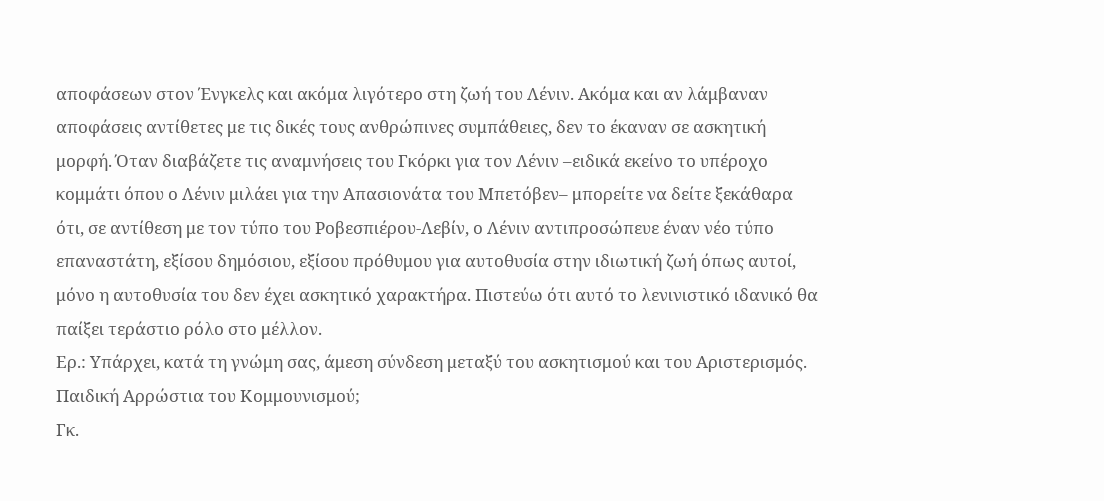αποφάσεων στον Ένγκελς και ακόμα λιγότερο στη ζωή του Λένιν. Ακόμα και αν λάμβαναν αποφάσεις αντίθετες με τις δικές τους ανθρώπινες συμπάθειες, δεν το έκαναν σε ασκητική μορφή. Όταν διαβάζετε τις αναμνήσεις του Γκόρκι για τον Λένιν –ειδικά εκείνο το υπέροχο κομμάτι όπου ο Λένιν μιλάει για την Απασιονάτα του Μπετόβεν– μπορείτε να δείτε ξεκάθαρα ότι, σε αντίθεση με τον τύπο του Ροβεσπιέρου-Λεβίν, ο Λένιν αντιπροσώπευε έναν νέο τύπο επαναστάτη, εξίσου δημόσιου, εξίσου πρόθυμου για αυτοθυσία στην ιδιωτική ζωή όπως αυτοί, μόνο η αυτοθυσία του δεν έχει ασκητικό χαρακτήρα. Πιστεύω ότι αυτό το λενινιστικό ιδανικό θα παίξει τεράστιο ρόλο στο μέλλον.
Ερ.: Υπάρχει, κατά τη γνώμη σας, άμεση σύνδεση μεταξύ του ασκητισμού και του Αριστερισμός. Παιδική Αρρώστια του Κομμουνισμού;
Γκ.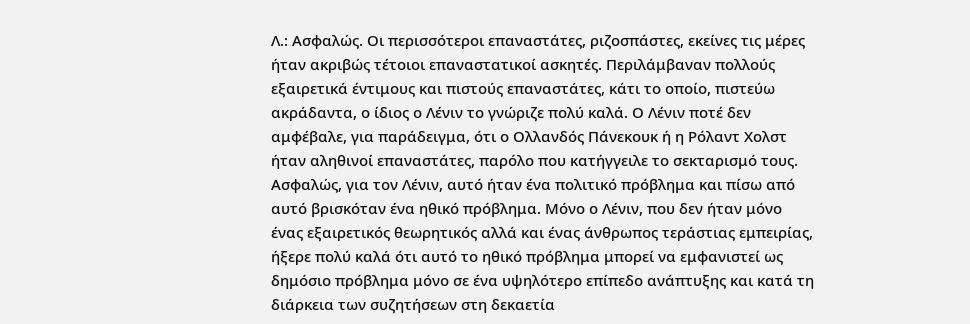Λ.: Ασφαλώς. Οι περισσότεροι επαναστάτες, ριζοσπάστες, εκείνες τις μέρες ήταν ακριβώς τέτοιοι επαναστατικοί ασκητές. Περιλάμβαναν πολλούς εξαιρετικά έντιμους και πιστούς επαναστάτες, κάτι το οποίο, πιστεύω ακράδαντα, ο ίδιος ο Λένιν το γνώριζε πολύ καλά. Ο Λένιν ποτέ δεν αμφέβαλε, για παράδειγμα, ότι ο Ολλανδός Πάνεκουκ ή η Ρόλαντ Χολστ ήταν αληθινοί επαναστάτες, παρόλο που κατήγγειλε το σεκταρισμό τους. Ασφαλώς, για τον Λένιν, αυτό ήταν ένα πολιτικό πρόβλημα και πίσω από αυτό βρισκόταν ένα ηθικό πρόβλημα. Μόνο ο Λένιν, που δεν ήταν μόνο ένας εξαιρετικός θεωρητικός αλλά και ένας άνθρωπος τεράστιας εμπειρίας, ήξερε πολύ καλά ότι αυτό το ηθικό πρόβλημα μπορεί να εμφανιστεί ως δημόσιο πρόβλημα μόνο σε ένα υψηλότερο επίπεδο ανάπτυξης και κατά τη διάρκεια των συζητήσεων στη δεκαετία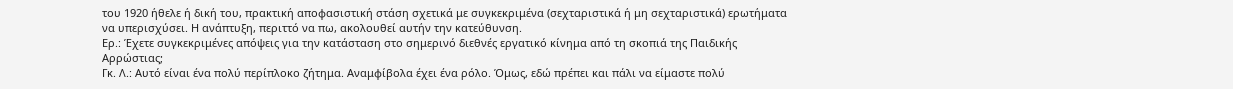του 1920 ήθελε ή δική του, πρακτική αποφασιστική στάση σχετικά με συγκεκριμένα (σεχταριστικά ή μη σεχταριστικά) ερωτήματα να υπερισχύσει. Η ανάπτυξη, περιττό να πω, ακολουθεί αυτήν την κατεύθυνση.
Ερ.: Έχετε συγκεκριμένες απόψεις για την κατάσταση στο σημερινό διεθνές εργατικό κίνημα από τη σκοπιά της Παιδικής Αρρώστιας;
Γκ. Λ.: Αυτό είναι ένα πολύ περίπλοκο ζήτημα. Αναμφίβολα έχει ένα ρόλο. Όμως, εδώ πρέπει και πάλι να είμαστε πολύ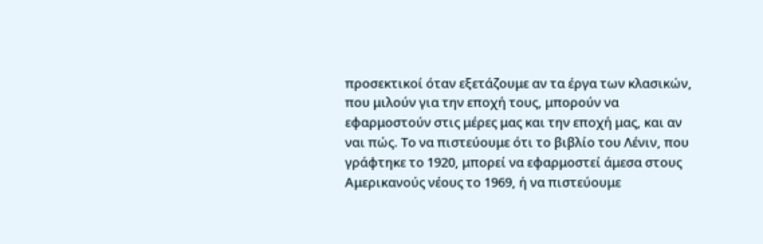προσεκτικοί όταν εξετάζουμε αν τα έργα των κλασικών, που μιλούν για την εποχή τους, μπορούν να εφαρμοστούν στις μέρες μας και την εποχή μας, και αν ναι πώς. Το να πιστεύουμε ότι το βιβλίο του Λένιν, που γράφτηκε το 1920, μπορεί να εφαρμοστεί άμεσα στους Αμερικανούς νέους το 1969, ή να πιστεύουμε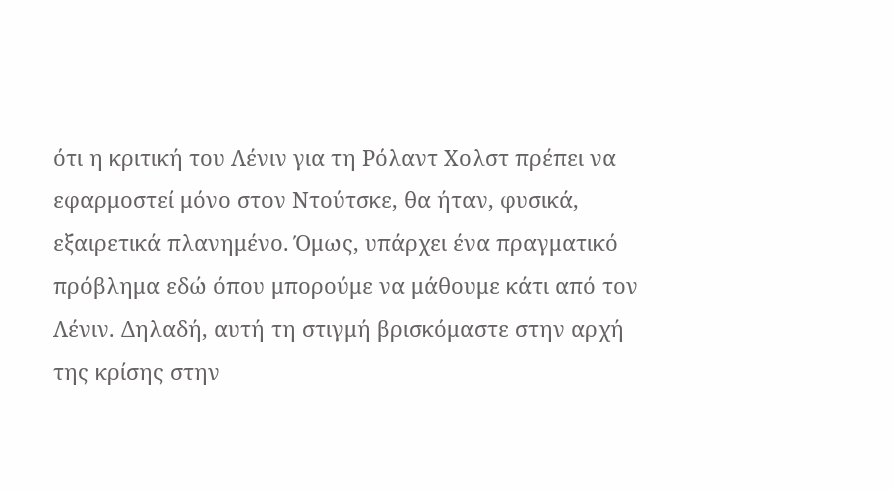ότι η κριτική του Λένιν για τη Ρόλαντ Χολστ πρέπει να εφαρμοστεί μόνο στον Ντούτσκε, θα ήταν, φυσικά, εξαιρετικά πλανημένο. Όμως, υπάρχει ένα πραγματικό πρόβλημα εδώ όπου μπορούμε να μάθουμε κάτι από τον Λένιν. Δηλαδή, αυτή τη στιγμή βρισκόμαστε στην αρχή της κρίσης στην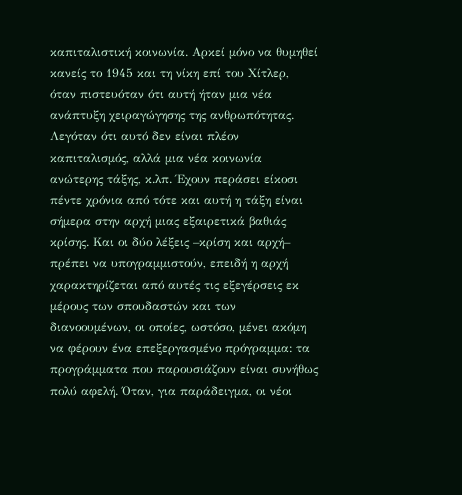καπιταλιστική κοινωνία. Αρκεί μόνο να θυμηθεί κανείς το 1945 και τη νίκη επί του Χίτλερ, όταν πιστευόταν ότι αυτή ήταν μια νέα ανάπτυξη χειραγώγησης της ανθρωπότητας. Λεγόταν ότι αυτό δεν είναι πλέον καπιταλισμός, αλλά μια νέα κοινωνία ανώτερης τάξης, κ.λπ. Έχουν περάσει είκοσι πέντε χρόνια από τότε και αυτή η τάξη είναι σήμερα στην αρχή μιας εξαιρετικά βαθιάς κρίσης. Και οι δύο λέξεις –κρίση και αρχή– πρέπει να υπογραμμιστούν, επειδή η αρχή χαρακτηρίζεται από αυτές τις εξεγέρσεις εκ μέρους των σπουδαστών και των διανοουμένων, οι οποίες, ωστόσο, μένει ακόμη να φέρουν ένα επεξεργασμένο πρόγραμμα: τα προγράμματα που παρουσιάζουν είναι συνήθως πολύ αφελή. Όταν, για παράδειγμα, οι νέοι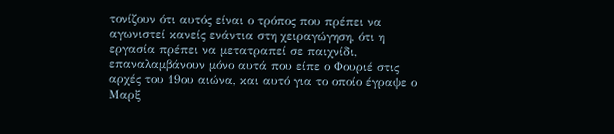τονίζουν ότι αυτός είναι ο τρόπος που πρέπει να αγωνιστεί κανείς ενάντια στη χειραγώγηση, ότι η εργασία πρέπει να μετατραπεί σε παιχνίδι, επαναλαμβάνουν μόνο αυτά που είπε ο Φουριέ στις αρχές του 19ου αιώνα, και αυτό για το οποίο έγραψε ο Μαρξ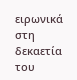ειρωνικά στη δεκαετία του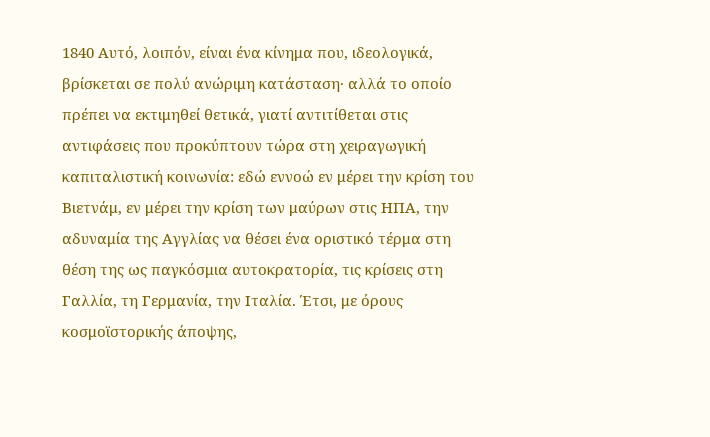1840 Αυτό, λοιπόν, είναι ένα κίνημα που, ιδεολογικά, βρίσκεται σε πολύ ανώριμη κατάσταση· αλλά το οποίο πρέπει να εκτιμηθεί θετικά, γιατί αντιτίθεται στις αντιφάσεις που προκύπτουν τώρα στη χειραγωγική καπιταλιστική κοινωνία: εδώ εννοώ εν μέρει την κρίση του Βιετνάμ, εν μέρει την κρίση των μαύρων στις ΗΠΑ, την αδυναμία της Αγγλίας να θέσει ένα οριστικό τέρμα στη θέση της ως παγκόσμια αυτοκρατορία, τις κρίσεις στη Γαλλία, τη Γερμανία, την Ιταλία. Έτσι, με όρους κοσμοϊστορικής άποψης,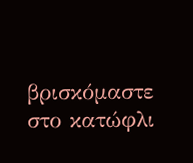βρισκόμαστε στο κατώφλι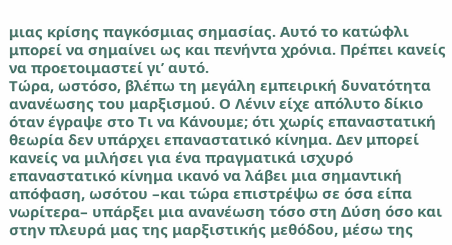μιας κρίσης παγκόσμιας σημασίας. Αυτό το κατώφλι μπορεί να σημαίνει ως και πενήντα χρόνια. Πρέπει κανείς να προετοιμαστεί γι’ αυτό.
Τώρα, ωστόσο, βλέπω τη μεγάλη εμπειρική δυνατότητα ανανέωσης του μαρξισμού. Ο Λένιν είχε απόλυτο δίκιο όταν έγραψε στο Τι να Κάνουμε; ότι χωρίς επαναστατική θεωρία δεν υπάρχει επαναστατικό κίνημα. Δεν μπορεί κανείς να μιλήσει για ένα πραγματικά ισχυρό επαναστατικό κίνημα ικανό να λάβει μια σημαντική απόφαση, ωσότου –και τώρα επιστρέψω σε όσα είπα νωρίτερα– υπάρξει μια ανανέωση τόσο στη Δύση όσο και στην πλευρά μας της μαρξιστικής μεθόδου, μέσω της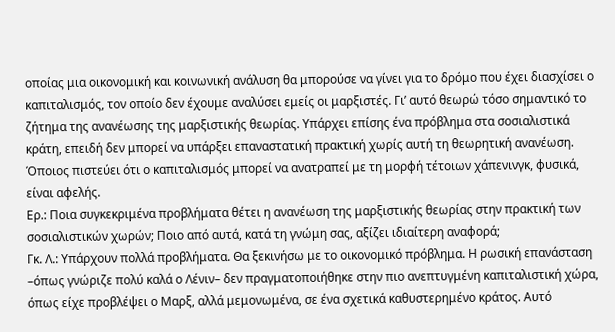οποίας μια οικονομική και κοινωνική ανάλυση θα μπορούσε να γίνει για το δρόμο που έχει διασχίσει ο καπιταλισμός, τον οποίο δεν έχουμε αναλύσει εμείς οι μαρξιστές. Γι’ αυτό θεωρώ τόσο σημαντικό το ζήτημα της ανανέωσης της μαρξιστικής θεωρίας. Υπάρχει επίσης ένα πρόβλημα στα σοσιαλιστικά κράτη, επειδή δεν μπορεί να υπάρξει επαναστατική πρακτική χωρίς αυτή τη θεωρητική ανανέωση. Όποιος πιστεύει ότι ο καπιταλισμός μπορεί να ανατραπεί με τη μορφή τέτοιων χάπενινγκ, φυσικά, είναι αφελής.
Ερ.: Ποια συγκεκριμένα προβλήματα θέτει η ανανέωση της μαρξιστικής θεωρίας στην πρακτική των σοσιαλιστικών χωρών; Ποιο από αυτά, κατά τη γνώμη σας, αξίζει ιδιαίτερη αναφορά;
Γκ. Λ.: Υπάρχουν πολλά προβλήματα. Θα ξεκινήσω με το οικονομικό πρόβλημα. Η ρωσική επανάσταση –όπως γνώριζε πολύ καλά ο Λένιν– δεν πραγματοποιήθηκε στην πιο ανεπτυγμένη καπιταλιστική χώρα, όπως είχε προβλέψει ο Μαρξ, αλλά μεμονωμένα, σε ένα σχετικά καθυστερημένο κράτος. Αυτό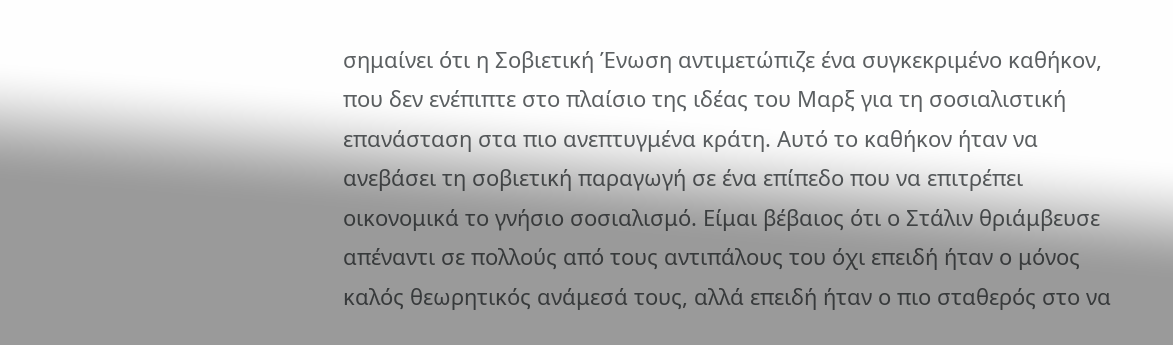σημαίνει ότι η Σοβιετική Ένωση αντιμετώπιζε ένα συγκεκριμένο καθήκον, που δεν ενέπιπτε στο πλαίσιο της ιδέας του Μαρξ για τη σοσιαλιστική επανάσταση στα πιο ανεπτυγμένα κράτη. Αυτό το καθήκον ήταν να ανεβάσει τη σοβιετική παραγωγή σε ένα επίπεδο που να επιτρέπει οικονομικά το γνήσιο σοσιαλισμό. Είμαι βέβαιος ότι ο Στάλιν θριάμβευσε απέναντι σε πολλούς από τους αντιπάλους του όχι επειδή ήταν ο μόνος καλός θεωρητικός ανάμεσά τους, αλλά επειδή ήταν ο πιο σταθερός στο να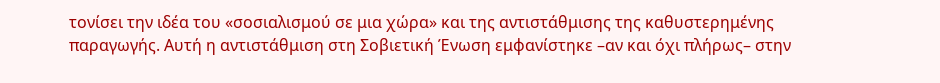τονίσει την ιδέα του «σοσιαλισμού σε μια χώρα» και της αντιστάθμισης της καθυστερημένης παραγωγής. Αυτή η αντιστάθμιση στη Σοβιετική Ένωση εμφανίστηκε –αν και όχι πλήρως– στην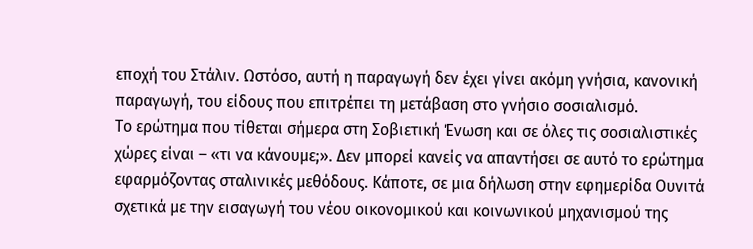εποχή του Στάλιν. Ωστόσο, αυτή η παραγωγή δεν έχει γίνει ακόμη γνήσια, κανονική παραγωγή, του είδους που επιτρέπει τη μετάβαση στο γνήσιο σοσιαλισμό.
Το ερώτημα που τίθεται σήμερα στη Σοβιετική Ένωση και σε όλες τις σοσιαλιστικές χώρες είναι – «τι να κάνουμε;». Δεν μπορεί κανείς να απαντήσει σε αυτό το ερώτημα εφαρμόζοντας σταλινικές μεθόδους. Κάποτε, σε μια δήλωση στην εφημερίδα Ουνιτά σχετικά με την εισαγωγή του νέου οικονομικού και κοινωνικού μηχανισμού της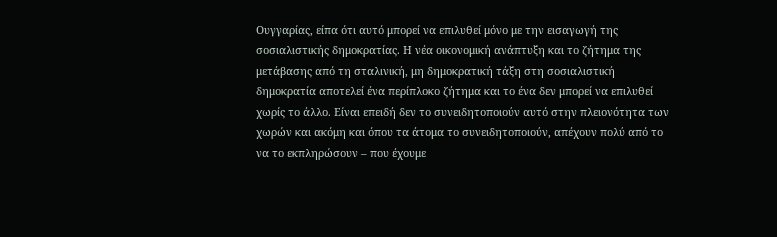Ουγγαρίας, είπα ότι αυτό μπορεί να επιλυθεί μόνο με την εισαγωγή της σοσιαλιστικής δημοκρατίας. Η νέα οικονομική ανάπτυξη και το ζήτημα της μετάβασης από τη σταλινική, μη δημοκρατική τάξη στη σοσιαλιστική δημοκρατία αποτελεί ένα περίπλοκο ζήτημα και το ένα δεν μπορεί να επιλυθεί χωρίς το άλλο. Είναι επειδή δεν το συνειδητοποιούν αυτό στην πλειονότητα των χωρών και ακόμη και όπου τα άτομα το συνειδητοποιούν, απέχουν πολύ από το να το εκπληρώσουν – που έχουμε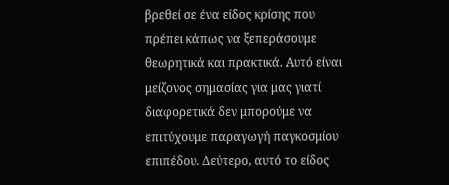βρεθεί σε ένα είδος κρίσης που πρέπει κάπως να ξεπεράσουμε θεωρητικά και πρακτικά. Αυτό είναι μείζονος σημασίας για μας γιατί διαφορετικά δεν μπορούμε να επιτύχουμε παραγωγή παγκοσμίου επιπέδου. Δεύτερο, αυτό το είδος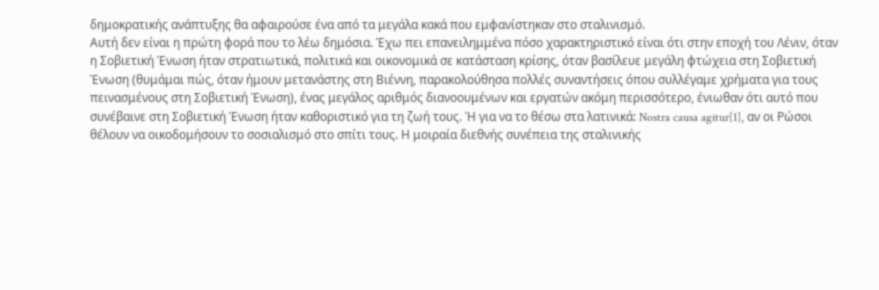δημοκρατικής ανάπτυξης θα αφαιρούσε ένα από τα μεγάλα κακά που εμφανίστηκαν στο σταλινισμό.
Αυτή δεν είναι η πρώτη φορά που το λέω δημόσια. Έχω πει επανειλημμένα πόσο χαρακτηριστικό είναι ότι στην εποχή του Λένιν, όταν η Σοβιετική Ένωση ήταν στρατιωτικά, πολιτικά και οικονομικά σε κατάσταση κρίσης, όταν βασίλευε μεγάλη φτώχεια στη Σοβιετική Ένωση (θυμάμαι πώς, όταν ήμουν μετανάστης στη Βιέννη, παρακολούθησα πολλές συναντήσεις όπου συλλέγαμε χρήματα για τους πεινασμένους στη Σοβιετική Ένωση), ένας μεγάλος αριθμός διανοουμένων και εργατών ακόμη περισσότερο, ένιωθαν ότι αυτό που συνέβαινε στη Σοβιετική Ένωση ήταν καθοριστικό για τη ζωή τους. Ή για να το θέσω στα λατινικά: Nostra causa agitur[1], αν οι Ρώσοι θέλουν να οικοδομήσουν το σοσιαλισμό στο σπίτι τους. Η μοιραία διεθνής συνέπεια της σταλινικής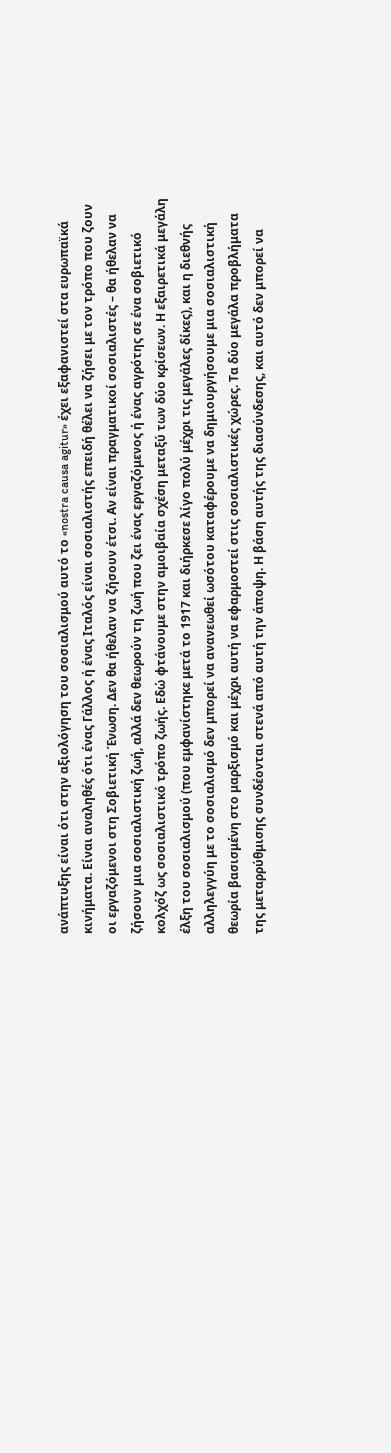ανάπτυξης είναι ότι στην αξιολόγηση του σοσιαλισμού αυτό το «nostra causa agitur» έχει εξαφανιστεί στα ευρωπαϊκά κινήματα. Είναι αναληθές ότι ένας Γάλλος ή ένας Ιταλός είναι σοσιαλιστής επειδή θέλει να ζήσει με τον τρόπο που ζουν οι εργαζόμενοι στη Σοβιετική Ένωση. Δεν θα ήθελαν να ζήσουν έτσι. Αν είναι πραγματικοί σοσιαλιστές – θα ήθελαν να ζήσουν μια σοσιαλιστική ζωή, αλλά δεν θεωρούν τη ζωή που ζει ένας εργαζόμενος ή ένας αγρότης σε ένα σοβιετικό κολχόζ ως σοσιαλιστικό τρόπο ζωής. Εδώ φτάνουμε στην αμοιβαία σχέση μεταξύ των δύο κρίσεων. Η εξαιρετικά μεγάλη έλξη του σοσιαλισμού (που εμφανίστηκε μετά το 1917 και διήρκεσε λίγο πολύ μέχρι τις μεγάλες δίκες), και η διεθνής αλληλεγγύη με το σοσιαλισμό δεν μπορεί να ανανεωθεί ωσότου καταφέρουμε να δημιουργήσουμε μια σοσιαλιστική θεωρία βασισμένη στο μαρξισμό και μέχρι αυτή να εφαρμοστεί στις σοσιαλιστικές χώρες. Τα δύο μεγάλα προβλήματα της μεταρρύθμισης συνδέονται στενά από αυτή την άποψη. Η βάση αυτής της διασύνδεσης, και αυτό δεν μπορεί να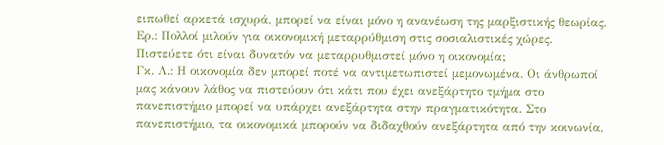ειπωθεί αρκετά ισχυρά, μπορεί να είναι μόνο η ανανέωση της μαρξιστικής θεωρίας.
Ερ.: Πολλοί μιλούν για οικονομική μεταρρύθμιση στις σοσιαλιστικές χώρες. Πιστεύετε ότι είναι δυνατόν να μεταρρυθμιστεί μόνο η οικονομία;
Γκ. Λ.: Η οικονομία δεν μπορεί ποτέ να αντιμετωπιστεί μεμονωμένα. Οι άνθρωποί μας κάνουν λάθος να πιστεύουν ότι κάτι που έχει ανεξάρτητο τμήμα στο πανεπιστήμιο μπορεί να υπάρχει ανεξάρτητα στην πραγματικότητα. Στο πανεπιστήμιο, τα οικονομικά μπορούν να διδαχθούν ανεξάρτητα από την κοινωνία,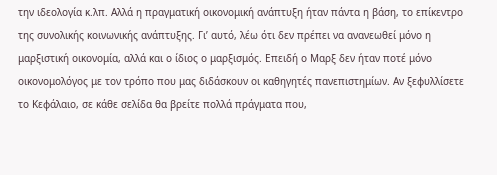την ιδεολογία κ.λπ. Αλλά η πραγματική οικονομική ανάπτυξη ήταν πάντα η βάση, το επίκεντρο της συνολικής κοινωνικής ανάπτυξης. Γι’ αυτό, λέω ότι δεν πρέπει να ανανεωθεί μόνο η μαρξιστική οικονομία, αλλά και ο ίδιος ο μαρξισμός. Επειδή ο Μαρξ δεν ήταν ποτέ μόνο οικονομολόγος με τον τρόπο που μας διδάσκουν οι καθηγητές πανεπιστημίων. Αν ξεφυλλίσετε το Κεφάλαιο, σε κάθε σελίδα θα βρείτε πολλά πράγματα που,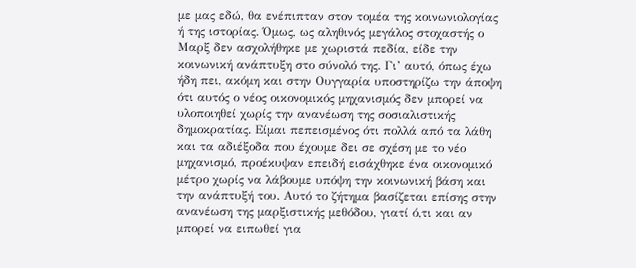με μας εδώ, θα ενέπιπταν στον τομέα της κοινωνιολογίας ή της ιστορίας. Όμως, ως αληθινός μεγάλος στοχαστής ο Μαρξ δεν ασχολήθηκε με χωριστά πεδία, είδε την κοινωνική ανάπτυξη στο σύνολό της. Γι’ αυτό, όπως έχω ήδη πει, ακόμη και στην Ουγγαρία υποστηρίζω την άποψη ότι αυτός ο νέος οικονομικός μηχανισμός δεν μπορεί να υλοποιηθεί χωρίς την ανανέωση της σοσιαλιστικής δημοκρατίας. Είμαι πεπεισμένος ότι πολλά από τα λάθη και τα αδιέξοδα που έχουμε δει σε σχέση με το νέο μηχανισμό, προέκυψαν επειδή εισάχθηκε ένα οικονομικό μέτρο χωρίς να λάβουμε υπόψη την κοινωνική βάση και την ανάπτυξή του. Αυτό το ζήτημα βασίζεται επίσης στην ανανέωση της μαρξιστικής μεθόδου, γιατί ό,τι και αν μπορεί να ειπωθεί για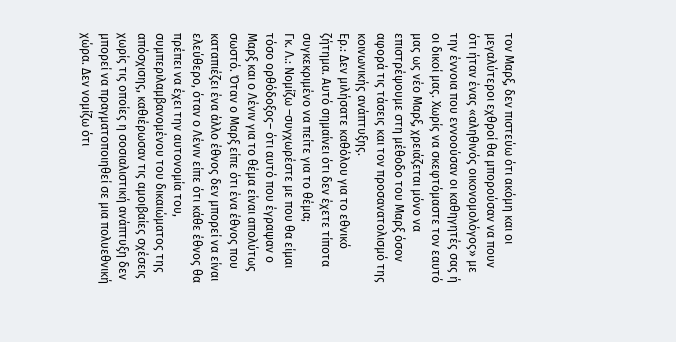τον Μαρξ, δεν πιστεύω ότι ακόμη και οι μεγαλύτεροι εχθροί θα μπορούσαν να πουν ότι ήταν ένας «αληθινός οικονομολόγος» με την έννοια που εννοούσαν οι καθηγητές σας ή οι δικοί μας. Χωρίς να σκεφτόμαστε τον εαυτό μας ως νέο Μαρξ, χρειάζεται μόνο να επιστρέψουμε στη μέθοδο του Μαρξ όσον αφορά τις τάσεις και τον προσανατολισμό της κοινωνικής ανάπτυξης.
Ερ.: Δεν μιλήσατε καθόλου για το εθνικό ζήτημα. Αυτό σημαίνει ότι δεν έχετε τίποτα συγκεκριμένο να πείτε για το θέμα;
Γκ. Λ.: Νομίζω –συγχωρέστε με που θα είμαι τόσο ορθόδοξος– ότι αυτό που έγραψαν ο Μαρξ και ο Λένιν για το θέμα είναι απολύτως σωστό. Όταν ο Μαρξ είπε ότι ένα έθνος που καταπιέζει ένα άλλο έθνος δεν μπορεί να είναι ελεύθερο, όταν ο Λένιν είπε ότι κάθε έθνος θα πρέπει να έχει την αυτονομία του, συμπεριλαμβανομένου του δικαιώματος της απόσχισης, καθιέρωσαν τις αμοιβαίες σχέσεις χωρίς τις οποίες η σοσιαλιστική ανάπτυξη δεν μπορεί να πραγματοποιηθεί σε μια πολυεθνική χώρα. Δεν νομίζω ότι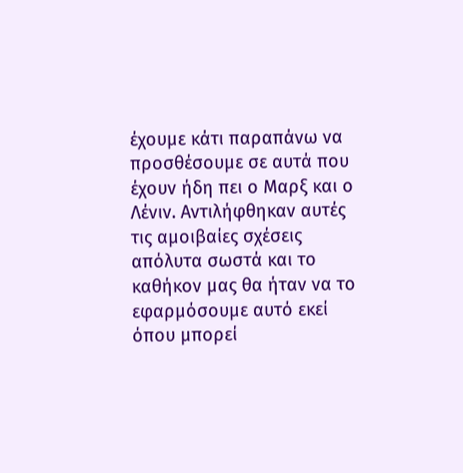έχουμε κάτι παραπάνω να προσθέσουμε σε αυτά που έχουν ήδη πει ο Μαρξ και ο Λένιν. Αντιλήφθηκαν αυτές τις αμοιβαίες σχέσεις απόλυτα σωστά και το καθήκον μας θα ήταν να το εφαρμόσουμε αυτό εκεί όπου μπορεί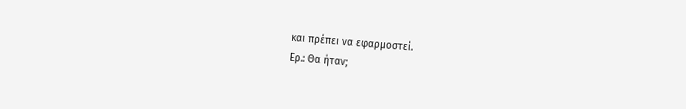και πρέπει να εφαρμοστεί.
Ερ.: Θα ήταν;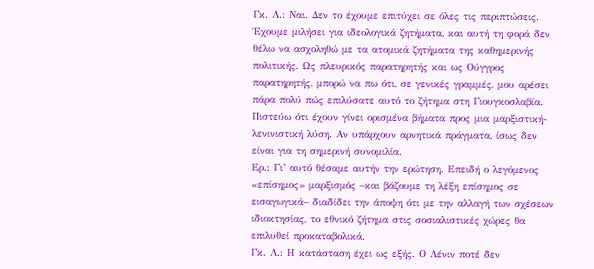Γκ. Λ.: Ναι. Δεν το έχουμε επιτύχει σε όλες τις περιπτώσεις. Έχουμε μιλήσει για ιδεολογικά ζητήματα, και αυτή τη φορά δεν θέλω να ασχοληθώ με τα ατομικά ζητήματα της καθημερινής πολιτικής. Ως πλευρικός παρατηρητής και ως Ούγγρος παρατηρητής, μπορώ να πω ότι, σε γενικές γραμμές, μου αρέσει πάρα πολύ πώς επιλύσατε αυτό το ζήτημα στη Γιουγκοσλαβία. Πιστεύω ότι έχουν γίνει ορισμένα βήματα προς μια μαρξιστική-λενινιστική λύση. Αν υπάρχουν αρνητικά πράγματα, ίσως δεν είναι για τη σημερινή συνομιλία.
Ερ.: Γι’ αυτό θέσαμε αυτήν την ερώτηση. Επειδή ο λεγόμενος «επίσημος» μαρξισμός –και βάζουμε τη λέξη επίσημος σε εισαγωγικά– διαδίδει την άποψη ότι με την αλλαγή των σχέσεων ιδιοκτησίας, το εθνικό ζήτημα στις σοσιαλιστικές χώρες θα επιλυθεί προκαταβολικά.
Γκ. Λ.: Η κατάσταση έχει ως εξής. Ο Λένιν ποτέ δεν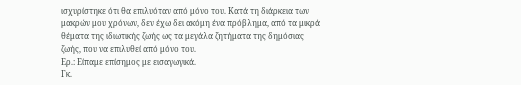ισχυρίστηκε ότι θα επιλυόταν από μόνο του. Κατά τη διάρκεια των μακρών μου χρόνων, δεν έχω δει ακόμη ένα πρόβλημα, από τα μικρά θέματα της ιδιωτικής ζωής ως τα μεγάλα ζητήματα της δημόσιας ζωής, που να επιλυθεί από μόνο του.
Ερ.: Είπαμε επίσημος με εισαγωγικά.
Γκ.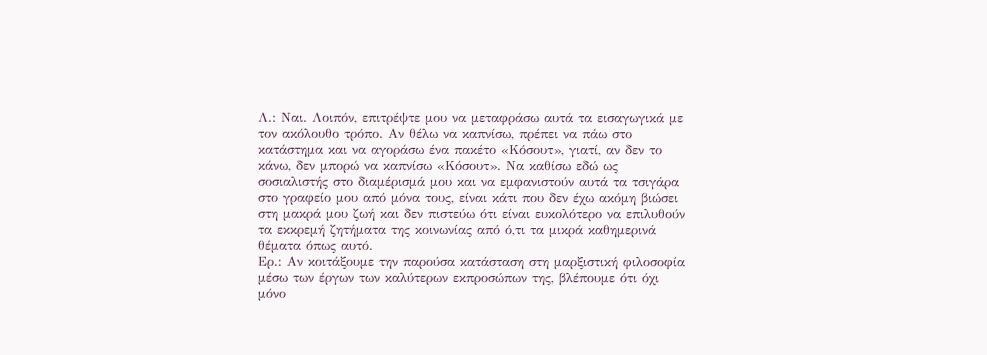Λ.: Ναι. Λοιπόν, επιτρέψτε μου να μεταφράσω αυτά τα εισαγωγικά με τον ακόλουθο τρόπο. Αν θέλω να καπνίσω, πρέπει να πάω στο κατάστημα και να αγοράσω ένα πακέτο «Κόσουτ», γιατί, αν δεν το κάνω, δεν μπορώ να καπνίσω «Κόσουτ». Να καθίσω εδώ ως σοσιαλιστής στο διαμέρισμά μου και να εμφανιστούν αυτά τα τσιγάρα στο γραφείο μου από μόνα τους, είναι κάτι που δεν έχω ακόμη βιώσει στη μακρά μου ζωή και δεν πιστεύω ότι είναι ευκολότερο να επιλυθούν τα εκκρεμή ζητήματα της κοινωνίας από ό,τι τα μικρά καθημερινά θέματα όπως αυτό.
Ερ.: Αν κοιτάξουμε την παρούσα κατάσταση στη μαρξιστική φιλοσοφία μέσω των έργων των καλύτερων εκπροσώπων της, βλέπουμε ότι όχι μόνο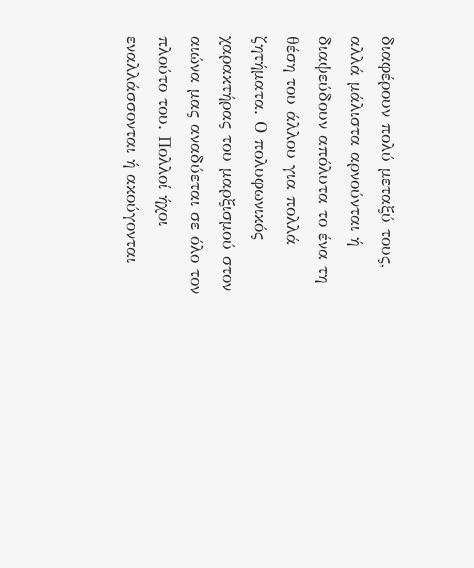διαφέρουν πολύ μεταξύ τους, αλλά μάλιστα αρνούνται ή διαψεύδουν απόλυτα το ένα τη θέση του άλλου για πολλά ζητήματα. Ο πολυφωνικός χαρακτήρας του μαρξισμού στον αιώνα μας αναδύεται σε όλο τον πλούτο του. Πολλοί ήχοι εναλλάσσονται ή ακούγονται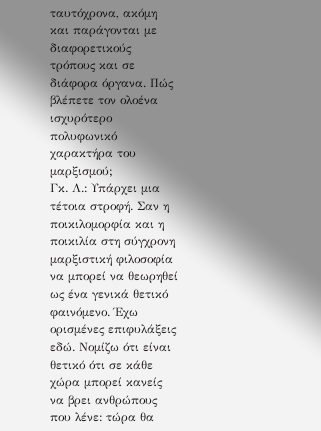ταυτόχρονα, ακόμη και παράγονται με διαφορετικούς τρόπους και σε διάφορα όργανα. Πώς βλέπετε τον ολοένα ισχυρότερο πολυφωνικό χαρακτήρα του μαρξισμού;
Γκ. Λ.: Υπάρχει μια τέτοια στροφή. Σαν η ποικιλομορφία και η ποικιλία στη σύγχρονη μαρξιστική φιλοσοφία να μπορεί να θεωρηθεί ως ένα γενικά θετικό φαινόμενο. Έχω ορισμένες επιφυλάξεις εδώ. Νομίζω ότι είναι θετικό ότι σε κάθε χώρα μπορεί κανείς να βρει ανθρώπους που λένε: τώρα θα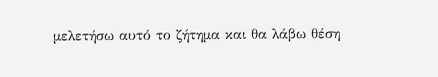μελετήσω αυτό το ζήτημα και θα λάβω θέση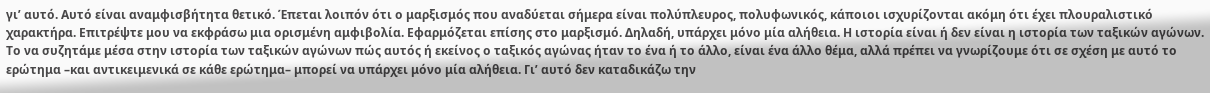γι’ αυτό. Αυτό είναι αναμφισβήτητα θετικό. Έπεται λοιπόν ότι ο μαρξισμός που αναδύεται σήμερα είναι πολύπλευρος, πολυφωνικός, κάποιοι ισχυρίζονται ακόμη ότι έχει πλουραλιστικό χαρακτήρα. Επιτρέψτε μου να εκφράσω μια ορισμένη αμφιβολία. Εφαρμόζεται επίσης στο μαρξισμό. Δηλαδή, υπάρχει μόνο μία αλήθεια. Η ιστορία είναι ή δεν είναι η ιστορία των ταξικών αγώνων. Το να συζητάμε μέσα στην ιστορία των ταξικών αγώνων πώς αυτός ή εκείνος ο ταξικός αγώνας ήταν το ένα ή το άλλο, είναι ένα άλλο θέμα, αλλά πρέπει να γνωρίζουμε ότι σε σχέση με αυτό το ερώτημα –και αντικειμενικά σε κάθε ερώτημα– μπορεί να υπάρχει μόνο μία αλήθεια. Γι’ αυτό δεν καταδικάζω την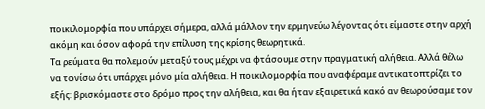ποικιλομορφία που υπάρχει σήμερα, αλλά μάλλον την ερμηνεύω λέγοντας ότι είμαστε στην αρχή ακόμη και όσον αφορά την επίλυση της κρίσης θεωρητικά.
Τα ρεύματα θα πολεμούν μεταξύ τους μέχρι να φτάσουμε στην πραγματική αλήθεια. Αλλά θέλω να τονίσω ότι υπάρχει μόνο μία αλήθεια. Η ποικιλομορφία που αναφέραμε αντικατοπτρίζει το εξής: βρισκόμαστε στο δρόμο προς την αλήθεια, και θα ήταν εξαιρετικά κακό αν θεωρούσαμε τον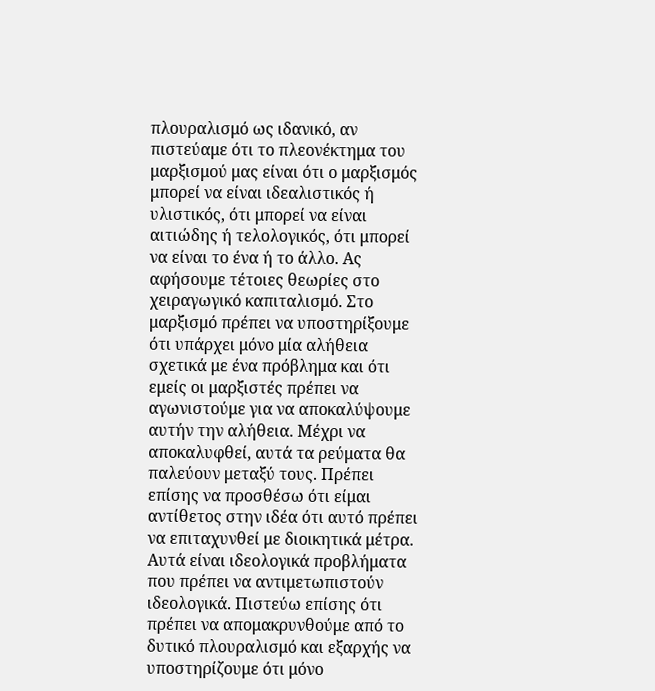πλουραλισμό ως ιδανικό, αν πιστεύαμε ότι το πλεονέκτημα του μαρξισμού μας είναι ότι ο μαρξισμός μπορεί να είναι ιδεαλιστικός ή υλιστικός, ότι μπορεί να είναι αιτιώδης ή τελολογικός, ότι μπορεί να είναι το ένα ή το άλλο. Ας αφήσουμε τέτοιες θεωρίες στο χειραγωγικό καπιταλισμό. Στο μαρξισμό πρέπει να υποστηρίξουμε ότι υπάρχει μόνο μία αλήθεια σχετικά με ένα πρόβλημα και ότι εμείς οι μαρξιστές πρέπει να αγωνιστούμε για να αποκαλύψουμε αυτήν την αλήθεια. Μέχρι να αποκαλυφθεί, αυτά τα ρεύματα θα παλεύουν μεταξύ τους. Πρέπει επίσης να προσθέσω ότι είμαι αντίθετος στην ιδέα ότι αυτό πρέπει να επιταχυνθεί με διοικητικά μέτρα. Αυτά είναι ιδεολογικά προβλήματα που πρέπει να αντιμετωπιστούν ιδεολογικά. Πιστεύω επίσης ότι πρέπει να απομακρυνθούμε από το δυτικό πλουραλισμό και εξαρχής να υποστηρίζουμε ότι μόνο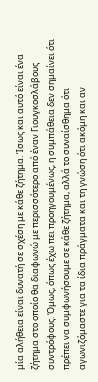μία αλήθεια είναι δυνατή σε σχέση με κάθε ζήτημα. Ίσως και αυτό είναι ένα ζήτημα στο οποίο θα διαφωνώ με περισσότερο από έναν Γιουγκοσλάβους συντρόφους. Όμως, όπως έχω πει προηγουμένως, η συμπάθεια δεν σημαίνει ότι πρέπει να συμφωνήσουμε σε κάθε ζήτημα, αλλά το συναίσθημα ότι αγωνιζόμαστε για τα ίδια πράγματα και τη γνώση ότι ακόμη και αν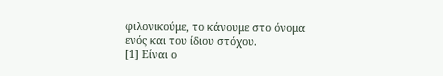φιλονικούμε, το κάνουμε στο όνομα ενός και του ίδιου στόχου.
[1] Είναι ο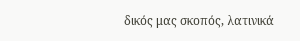δικός μας σκοπός, λατινικά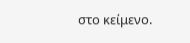στο κείμενο.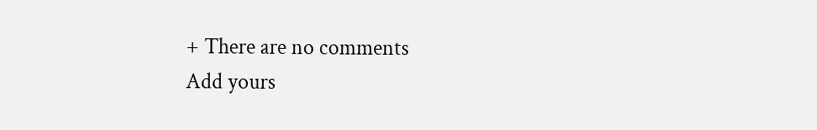+ There are no comments
Add yours